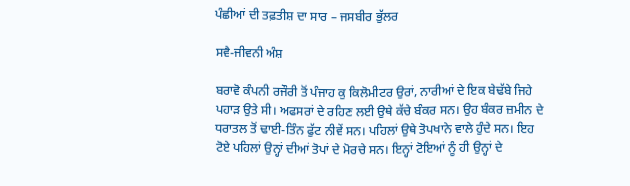ਪੰਛੀਆਂ ਦੀ ਤਫ਼ਤੀਸ਼ ਦਾ ਸਾਰ – ਜਸਬੀਰ ਭੁੱਲਰ

ਸਵੈ-ਜੀਵਨੀ ਅੰਸ਼

ਬਰਾਵੋ ਕੰਪਨੀ ਰਜੌਰੀ ਤੋਂ ਪੰਜਾਹ ਕੁ ਕਿਲੋਮੀਟਰ ਉਰਾਂ, ਨਾਰੀਆਂ ਦੇ ਇਕ ਬੇਢੱਬੇ ਜਿਹੇ ਪਹਾੜ ਉਤੇ ਸੀ। ਅਫਸਰਾਂ ਦੇ ਰਹਿਣ ਲਈ ਉਥੇ ਕੱਚੇ ਬੰਕਰ ਸਨ। ਉਹ ਬੰਕਰ ਜ਼ਮੀਨ ਦੇ ਧਰਾਤਲ ਤੋਂ ਢਾਈ-ਤਿੰਨ ਫੁੱਟ ਨੀਵੇਂ ਸਨ। ਪਹਿਲਾਂ ਉਥੇ ਤੋਪਖਾਨੇ ਵਾਲੇ ਹੁੰਦੇ ਸਨ। ਇਹ ਟੋਏ ਪਹਿਲਾਂ ਉਨ੍ਹਾਂ ਦੀਆਂ ਤੋਪਾਂ ਦੇ ਮੋਰਚੇ ਸਨ। ਇਨ੍ਹਾਂ ਟੋਇਆਂ ਨੂੰ ਹੀ ਉਨ੍ਹਾਂ ਦੇ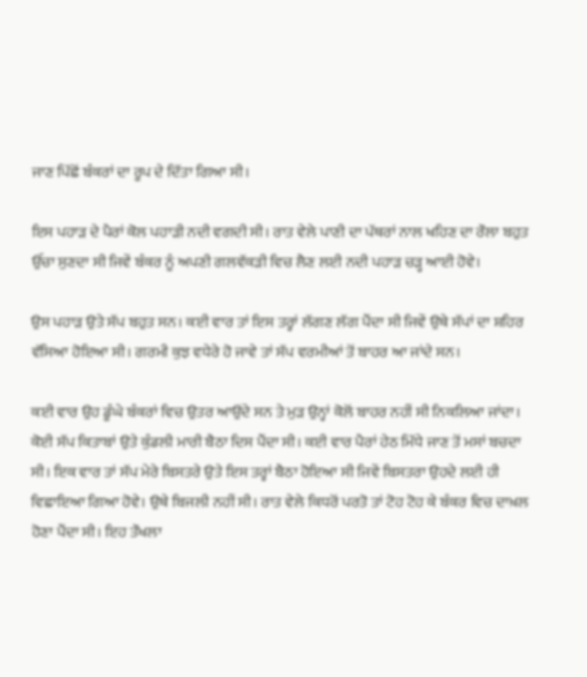ਜਾਣ ਪਿੱਛੋਂ ਬੰਕਰਾਂ ਦਾ ਰੂਪ ਦੇ ਦਿੱਤਾ ਗਿਆ ਸੀ।

ਇਸ ਪਹਾੜ ਦੇ ਪੈਰਾਂ ਕੋਲ ਪਹਾੜੀ ਨਦੀ ਵਗਦੀ ਸੀ। ਰਾਤ ਵੇਲੇ ਪਾਣੀ ਦਾ ਪੱਥਰਾਂ ਨਾਲ ਖਹਿਣ ਦਾ ਰੌਲਾ ਬਹੁਤ ਉੱਚਾ ਸੁਣਦਾ ਸੀ ਜਿਵੇਂ ਬੰਕਰ ਨੂੰ ਅਪਣੀ ਗਲਵੱਕੜੀ ਵਿਚ ਲੈਣ ਲਈ ਨਦੀ ਪਹਾੜ ਚੜ੍ਹ ਆਈ ਹੋਵੇ।

ਉਸ ਪਹਾੜ ਉਤੇ ਸੱਪ ਬਹੁਤ ਸਨ। ਕਈ ਵਾਰ ਤਾਂ ਇਸ ਤਰ੍ਹਾਂ ਲੱਗਣ ਲੱਗ ਪੈਂਦਾ ਸੀ ਜਿਵੇਂ ਉਥੇ ਸੱਪਾਂ ਦਾ ਸ਼ਹਿਰ ਵੱਸਿਆ ਹੋਇਆ ਸੀ। ਗਰਮੀ ਕੁਝ ਵਧੇਰੇ ਹੋ ਜਾਵੇ ਤਾਂ ਸੱਪ ਵਰਮੀਆਂ ਤੋਂ ਬਾਹਰ ਆ ਜਾਂਦੇ ਸਨ।

ਕਈ ਵਾਰ ਉਹ ਡੂੰਘੇ ਬੰਕਰਾਂ ਵਿਚ ਉਤਰ ਆਉਂਦੇ ਸਨ ਤੇ ਮੁੜ ਉਨ੍ਹਾਂ ਕੋਲੋਂ ਬਾਹਰ ਨਹੀਂ ਸੀ ਨਿਕਲਿਆ ਜਾਂਦਾ।
ਕੋਈ ਸੱਪ ਕਿਤਾਬਾਂ ਉਤੇ ਕੁੰਡਲੀ ਮਾਰੀ ਬੈਠਾ ਦਿਸ ਪੈਂਦਾ ਸੀ। ਕਈ ਵਾਰ ਪੈਰਾਂ ਹੇਠ ਮਿੱਧੇ ਜਾਣ ਤੋਂ ਮਸਾਂ ਬਚਦਾ ਸੀ। ਇਕ ਵਾਰ ਤਾਂ ਸੱਪ ਮੇਰੇ ਬਿਸਤਰੇ ਉਤੇ ਇਸ ਤਰ੍ਹਾਂ ਬੈਠਾ ਹੋਇਆ ਸੀ ਜਿਵੇਂ ਬਿਸਤਰਾ ਉਹਦੇ ਲਈ ਹੀ ਵਿਛਾਇਆ ਗਿਆ ਹੋਵੇ। ਉਥੇ ਬਿਜਲੀ ਨਹੀਂ ਸੀ। ਰਾਤ ਵੇਲੇ ਕਿਧਰੋਂ ਪਰਤੋ ਤਾਂ ਟੋਹ ਟੋਹ ਕੇ ਬੰਕਰ ਵਿਚ ਦਾਖ਼ਲ ਹੋਣਾ ਪੈਂਦਾ ਸੀ। ਇਹ ਤੌਖਲਾ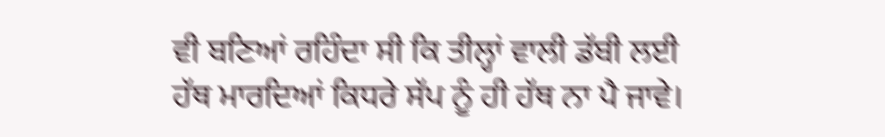ਵੀ ਬਣਿਆਂ ਰਹਿੰਦਾ ਸੀ ਕਿ ਤੀਲ੍ਹਾਂ ਵਾਲੀ ਡੱਬੀ ਲਈ ਹੱਥ ਮਾਰਦਿਆਂ ਕਿਧਰੇ ਸੱਪ ਨੂੰ ਹੀ ਹੱਥ ਨਾ ਪੈ ਜਾਵੇ।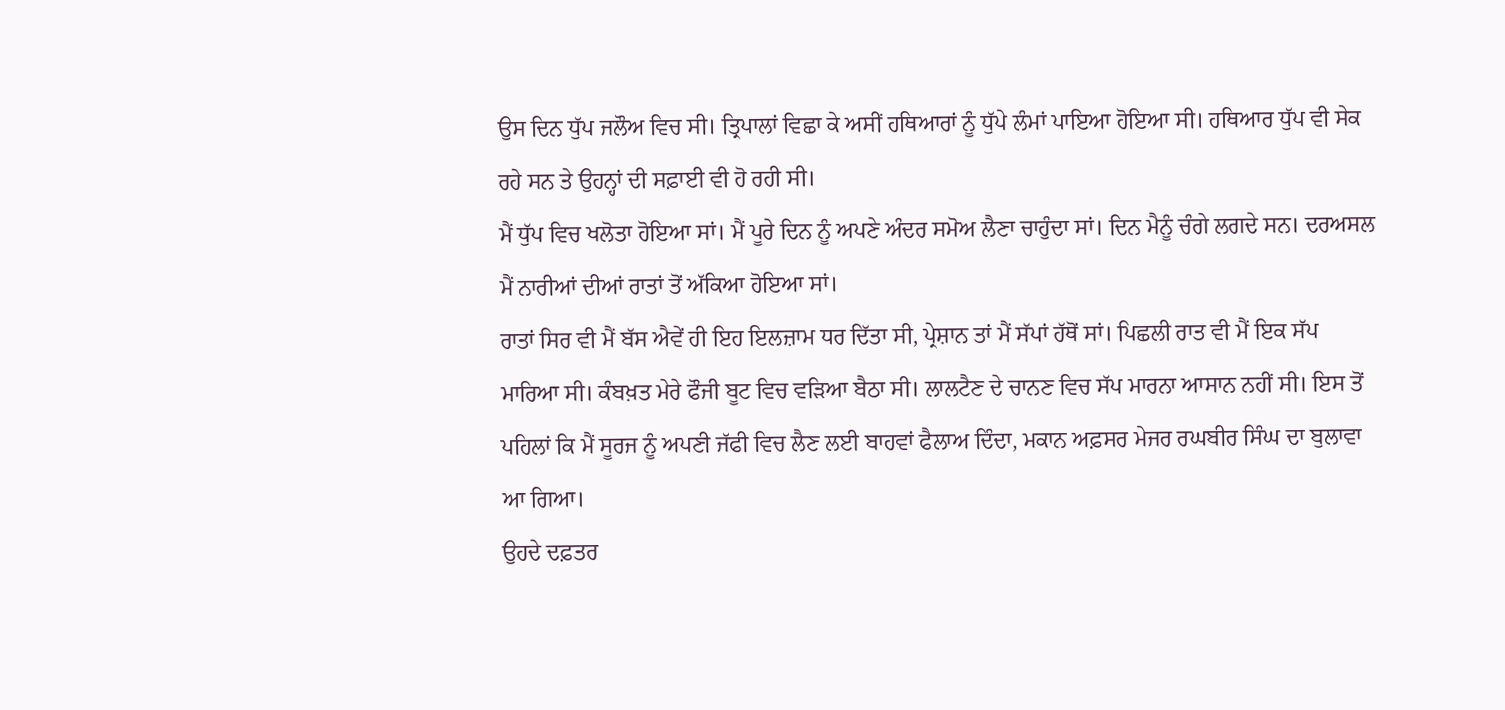ਉਸ ਦਿਨ ਧੁੱਪ ਜਲੌਅ ਵਿਚ ਸੀ। ਤ੍ਰਿਪਾਲਾਂ ਵਿਛਾ ਕੇ ਅਸੀਂ ਹਥਿਆਰਾਂ ਨੂੰ ਧੁੱਪੇ ਲੰਮਾਂ ਪਾਇਆ ਹੋਇਆ ਸੀ। ਹਥਿਆਰ ਧੁੱਪ ਵੀ ਸੇਕ ਰਹੇ ਸਨ ਤੇ ਉਹਨ੍ਹਾਂ ਦੀ ਸਫ਼ਾਈ ਵੀ ਹੋ ਰਹੀ ਸੀ।
ਮੈਂ ਧੁੱਪ ਵਿਚ ਖਲੋਤਾ ਹੋਇਆ ਸਾਂ। ਮੈਂ ਪੂਰੇ ਦਿਨ ਨੂੰ ਅਪਣੇ ਅੰਦਰ ਸਮੋਅ ਲੈਣਾ ਚਾਹੁੰਦਾ ਸਾਂ। ਦਿਨ ਮੈਨੂੰ ਚੰਗੇ ਲਗਦੇ ਸਨ। ਦਰਅਸਲ ਮੈਂ ਨਾਰੀਆਂ ਦੀਆਂ ਰਾਤਾਂ ਤੋਂ ਅੱਕਿਆ ਹੋਇਆ ਸਾਂ।
ਰਾਤਾਂ ਸਿਰ ਵੀ ਮੈਂ ਬੱਸ ਐਵੇਂ ਹੀ ਇਹ ਇਲਜ਼ਾਮ ਧਰ ਦਿੱਤਾ ਸੀ, ਪ੍ਰੇਸ਼ਾਨ ਤਾਂ ਮੈਂ ਸੱਪਾਂ ਹੱਥੋਂ ਸਾਂ। ਪਿਛਲੀ ਰਾਤ ਵੀ ਮੈਂ ਇਕ ਸੱਪ ਮਾਰਿਆ ਸੀ। ਕੰਬਖ਼ਤ ਮੇਰੇ ਫੌਜੀ ਬੂਟ ਵਿਚ ਵੜਿਆ ਬੈਠਾ ਸੀ। ਲਾਲਟੈਣ ਦੇ ਚਾਨਣ ਵਿਚ ਸੱਪ ਮਾਰਨਾ ਆਸਾਨ ਨਹੀਂ ਸੀ। ਇਸ ਤੋਂ ਪਹਿਲਾਂ ਕਿ ਮੈਂ ਸੂਰਜ ਨੂੰ ਅਪਣੀ ਜੱਫੀ ਵਿਚ ਲੈਣ ਲਈ ਬਾਹਵਾਂ ਫੈਲਾਅ ਦਿੰਦਾ, ਮਕਾਨ ਅਫ਼ਸਰ ਮੇਜਰ ਰਘਬੀਰ ਸਿੰਘ ਦਾ ਬੁਲਾਵਾ ਆ ਗਿਆ।
ਉਹਦੇ ਦਫ਼ਤਰ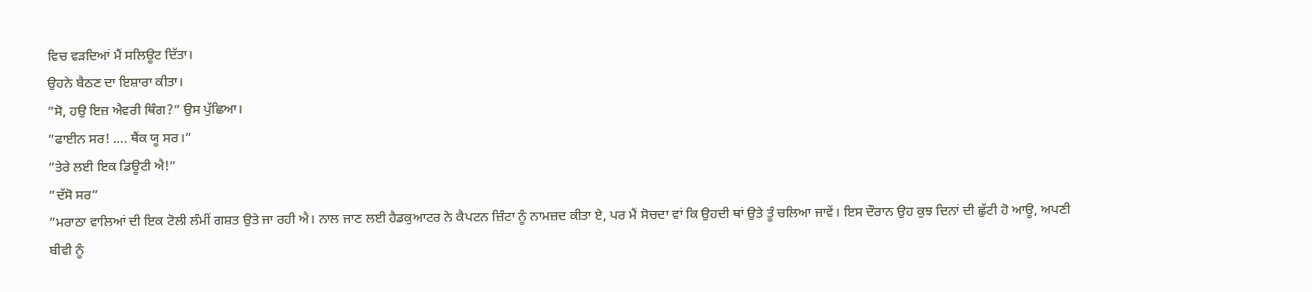ਵਿਚ ਵੜਦਿਆਂ ਮੈਂ ਸਲਿਊਟ ਦਿੱਤਾ।
ਉਹਨੇ ਬੈਠਣ ਦਾ ਇਸ਼ਾਰਾ ਕੀਤਾ।
”ਸੋ, ਹਉ ਇਜ਼ ਐਵਰੀ ਥਿੰਗ?” ਉਸ ਪੁੱਛਿਆ।
”ਫਾਈਨ ਸਰ! …. ਥੈਂਕ ਯੂ ਸਰ।”
”ਤੇਰੇ ਲਈ ਇਕ ਡਿਊਟੀ ਐ!”
”ਦੱਸੋ ਸਰ”
”ਮਰਾਠਾ ਵਾਲਿਆਂ ਦੀ ਇਕ ਟੋਲੀ ਲੰਮੀਂ ਗਸ਼ਤ ਉਤੇ ਜਾ ਰਹੀ ਐ। ਨਾਲ ਜਾਣ ਲਈ ਹੈਡਕੁਆਟਰ ਨੇ ਕੈਪਟਨ ਜ਼ਿੰਟਾ ਨੂੰ ਨਾਮਜ਼ਦ ਕੀਤਾ ਏ, ਪਰ ਮੈਂ ਸੋਚਦਾ ਵਾਂ ਕਿ ਉਹਦੀ ਥਾਂ ਉਤੇ ਤੂੰ ਚਲਿਆ ਜਾਵੇਂ। ਇਸ ਦੌਰਾਨ ਉਹ ਕੁਝ ਦਿਨਾਂ ਦੀ ਛੁੱਟੀ ਹੋ ਆਊ, ਅਪਣੀ ਬੀਵੀ ਨੂੰ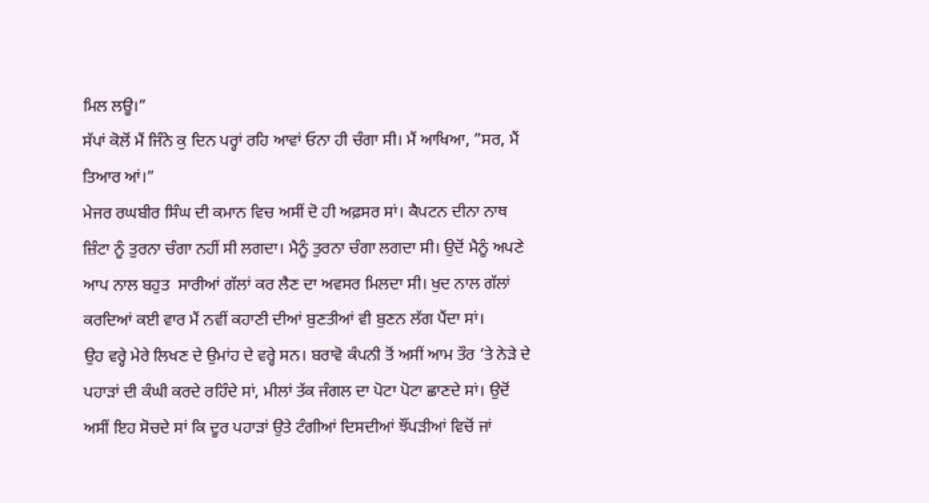ਮਿਲ ਲਊ।”
ਸੱਪਾਂ ਕੋਲੋਂ ਮੈਂ ਜਿੰਨੇ ਕੁ ਦਿਨ ਪਰ੍ਹਾਂ ਰਹਿ ਆਵਾਂ ਓਨਾ ਹੀ ਚੰਗਾ ਸੀ। ਮੈਂ ਆਖਿਆ, ”ਸਰ, ਮੈਂ ਤਿਆਰ ਆਂ।”
ਮੇਜਰ ਰਘਬੀਰ ਸਿੰਘ ਦੀ ਕਮਾਨ ਵਿਚ ਅਸੀਂ ਦੋ ਹੀ ਅਫ਼ਸਰ ਸਾਂ। ਕੈਪਟਨ ਦੀਨਾ ਨਾਥ ਜ਼ਿੰਟਾ ਨੂੰ ਤੁਰਨਾ ਚੰਗਾ ਨਹੀਂ ਸੀ ਲਗਦਾ। ਮੈਨੂੰ ਤੁਰਨਾ ਚੰਗਾ ਲਗਦਾ ਸੀ। ਉਦੋਂ ਮੈਨੂੰ ਅਪਣੇ ਆਪ ਨਾਲ ਬਹੁਤ  ਸਾਰੀਆਂ ਗੱਲਾਂ ਕਰ ਲੈਣ ਦਾ ਅਵਸਰ ਮਿਲਦਾ ਸੀ। ਖੁਦ ਨਾਲ ਗੱਲਾਂ ਕਰਦਿਆਂ ਕਈ ਵਾਰ ਮੈਂ ਨਵੀਂ ਕਹਾਣੀ ਦੀਆਂ ਬੁਣਤੀਆਂ ਵੀ ਬੁਣਨ ਲੱਗ ਪੈਂਦਾ ਸਾਂ।
ਉਹ ਵਰ੍ਹੇ ਮੇਰੇ ਲਿਖਣ ਦੇ ਉਮਾਂਹ ਦੇ ਵਰ੍ਹੇ ਸਨ। ਬਰਾਵੋ ਕੰਪਨੀ ਤੋਂ ਅਸੀਂ ਆਮ ਤੌਰ ‘ਤੇ ਨੇੜੇ ਦੇ ਪਹਾੜਾਂ ਦੀ ਕੰਘੀ ਕਰਦੇ ਰਹਿੰਦੇ ਸਾਂ, ਮੀਲਾਂ ਤੱਕ ਜੰਗਲ ਦਾ ਪੋਟਾ ਪੋਟਾ ਛਾਣਦੇ ਸਾਂ। ਉਦੋਂ ਅਸੀਂ ਇਹ ਸੋਚਦੇ ਸਾਂ ਕਿ ਦੂਰ ਪਹਾੜਾਂ ਉਤੇ ਟੰਗੀਆਂ ਦਿਸਦੀਆਂ ਝੌਂਪੜੀਆਂ ਵਿਚੋਂ ਜਾਂ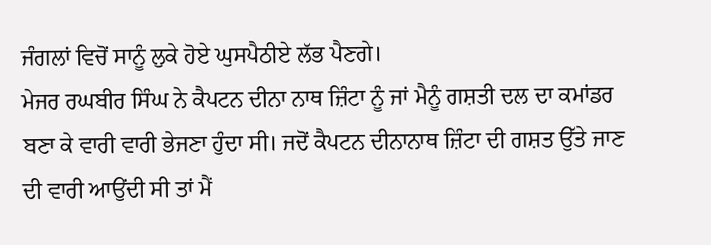ਜੰਗਲਾਂ ਵਿਚੋਂ ਸਾਨੂੰ ਲੁਕੇ ਹੋਏ ਘੁਸਪੈਠੀਏ ਲੱਭ ਪੈਣਗੇ।
ਮੇਜਰ ਰਘਬੀਰ ਸਿੰਘ ਨੇ ਕੈਪਟਨ ਦੀਨਾ ਨਾਥ ਜ਼ਿੰਟਾ ਨੂੰ ਜਾਂ ਮੈਨੂੰ ਗਸ਼ਤੀ ਦਲ ਦਾ ਕਮਾਂਡਰ ਬਣਾ ਕੇ ਵਾਰੀ ਵਾਰੀ ਭੇਜਣਾ ਹੁੰਦਾ ਸੀ। ਜਦੋਂ ਕੈਪਟਨ ਦੀਨਾਨਾਥ ਜ਼ਿੰਟਾ ਦੀ ਗਸ਼ਤ ਉੱਤੇ ਜਾਣ ਦੀ ਵਾਰੀ ਆਉਂਦੀ ਸੀ ਤਾਂ ਮੈਂ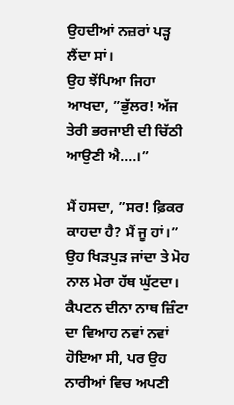ਉਹਦੀਆਂ ਨਜ਼ਰਾਂ ਪੜ੍ਹ ਲੈਂਦਾ ਸਾਂ।
ਉਹ ਝੇਂਪਿਆ ਜਿਹਾ ਆਖਦਾ, ”ਭੁੱਲਰ! ਅੱਜ ਤੇਰੀ ਭਰਜਾਈ ਦੀ ਚਿੱਠੀ ਆਉਣੀ ਐ….।”

ਮੈਂ ਹਸਦਾ, ”ਸਰ! ਫ਼ਿਕਰ ਕਾਹਦਾ ਹੈ? ਮੈਂ ਜੂ ਹਾਂ।” ਉਹ ਖਿੜਪੁੜ ਜਾਂਦਾ ਤੇ ਮੋਹ ਨਾਲ ਮੇਰਾ ਹੱਥ ਘੁੱਟਦਾ।
ਕੈਪਟਨ ਦੀਨਾ ਨਾਥ ਜ਼ਿੰਟਾ ਦਾ ਵਿਆਹ ਨਵਾਂ ਨਵਾਂ ਹੋਇਆ ਸੀ, ਪਰ ਉਹ ਨਾਰੀਆਂ ਵਿਚ ਅਪਣੀ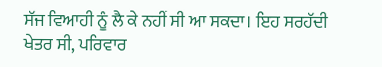ਸੱਜ ਵਿਆਹੀ ਨੂੰ ਲੈ ਕੇ ਨਹੀਂ ਸੀ ਆ ਸਕਦਾ। ਇਹ ਸਰਹੱਦੀ ਖੇਤਰ ਸੀ, ਪਰਿਵਾਰ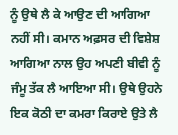ਨੂੰ ਉਥੇ ਲੈ ਕੇ ਆਉਣ ਦੀ ਆਗਿਆ ਨਹੀਂ ਸੀ। ਕਮਾਨ ਅਫ਼ਸਰ ਦੀ ਵਿਸ਼ੇਸ਼ ਆਗਿਆ ਨਾਲ ਉਹ ਅਪਣੀ ਬੀਵੀ ਨੂੰ ਜੰਮੂ ਤੱਕ ਲੈ ਆਇਆ ਸੀ। ਉਥੇ ਉਹਨੇ ਇਕ ਕੋਠੀ ਦਾ ਕਮਰਾ ਕਿਰਾਏ ਉਤੇ ਲੈ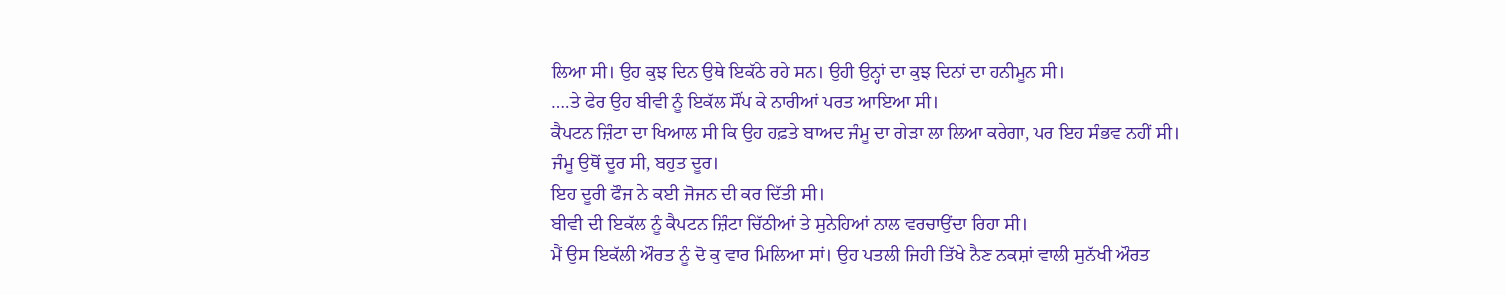ਲਿਆ ਸੀ। ਉਹ ਕੁਝ ਦਿਨ ਉਥੇ ਇਕੱਠੇ ਰਹੇ ਸਨ। ਉਹੀ ਉਨ੍ਹਾਂ ਦਾ ਕੁਝ ਦਿਨਾਂ ਦਾ ਹਨੀਮੂਨ ਸੀ।
….ਤੇ ਫੇਰ ਉਹ ਬੀਵੀ ਨੂੰ ਇਕੱਲ ਸੌਂਪ ਕੇ ਨਾਰੀਆਂ ਪਰਤ ਆਇਆ ਸੀ।
ਕੈਪਟਨ ਜ਼ਿੰਟਾ ਦਾ ਖਿਆਲ ਸੀ ਕਿ ਉਹ ਹਫ਼ਤੇ ਬਾਅਦ ਜੰਮੂ ਦਾ ਗੇੜਾ ਲਾ ਲਿਆ ਕਰੇਗਾ, ਪਰ ਇਹ ਸੰਭਵ ਨਹੀਂ ਸੀ।
ਜੰਮੂ ਉਥੋਂ ਦੂਰ ਸੀ, ਬਹੁਤ ਦੂਰ।
ਇਹ ਦੂਰੀ ਫੌਜ ਨੇ ਕਈ ਜੋਜਨ ਦੀ ਕਰ ਦਿੱਤੀ ਸੀ।
ਬੀਵੀ ਦੀ ਇਕੱਲ ਨੂੰ ਕੈਪਟਨ ਜ਼ਿੰਟਾ ਚਿੱਠੀਆਂ ਤੇ ਸੁਨੇਹਿਆਂ ਨਾਲ ਵਰਚਾਉਂਦਾ ਰਿਹਾ ਸੀ।
ਮੈਂ ਉਸ ਇਕੱਲੀ ਔਰਤ ਨੂੰ ਦੋ ਕੁ ਵਾਰ ਮਿਲਿਆ ਸਾਂ। ਉਹ ਪਤਲੀ ਜਿਹੀ ਤਿੱਖੇ ਨੈਣ ਨਕਸ਼ਾਂ ਵਾਲੀ ਸੁਨੱਖੀ ਔਰਤ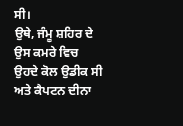ਸੀ।
ਉਥੇ, ਜੰਮੂ ਸ਼ਹਿਰ ਦੇ ਉਸ ਕਮਰੇ ਵਿਚ ਉਹਦੇ ਕੋਲ ਉਡੀਕ ਸੀ ਅਤੇ ਕੈਪਟਨ ਦੀਨਾ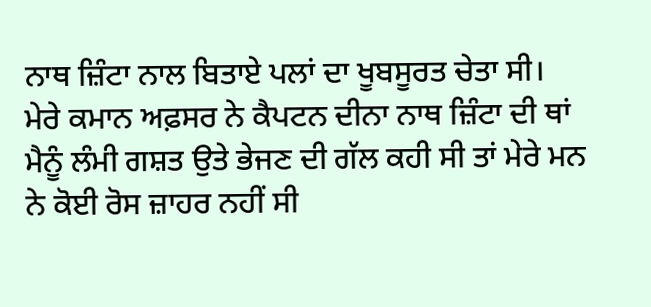ਨਾਥ ਜ਼ਿੰਟਾ ਨਾਲ ਬਿਤਾਏ ਪਲਾਂ ਦਾ ਖੂਬਸੂਰਤ ਚੇਤਾ ਸੀ।
ਮੇਰੇ ਕਮਾਨ ਅਫ਼ਸਰ ਨੇ ਕੈਪਟਨ ਦੀਨਾ ਨਾਥ ਜ਼ਿੰਟਾ ਦੀ ਥਾਂ ਮੈਨੂੰ ਲੰਮੀ ਗਸ਼ਤ ਉਤੇ ਭੇਜਣ ਦੀ ਗੱਲ ਕਹੀ ਸੀ ਤਾਂ ਮੇਰੇ ਮਨ ਨੇ ਕੋਈ ਰੋਸ ਜ਼ਾਹਰ ਨਹੀਂ ਸੀ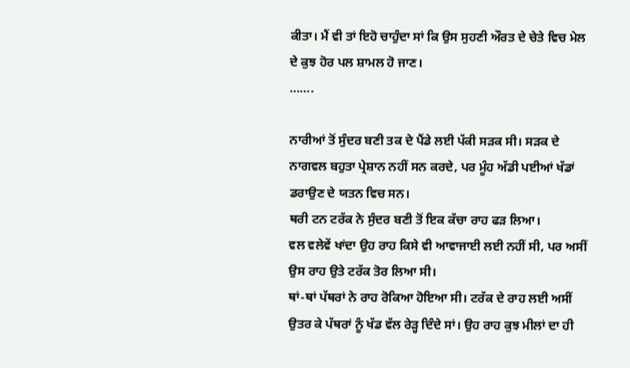ਕੀਤਾ। ਮੈਂ ਵੀ ਤਾਂ ਇਹੋ ਚਾਹੁੰਦਾ ਸਾਂ ਕਿ ਉਸ ਸੁਹਣੀ ਔਰਤ ਦੇ ਚੇਤੇ ਵਿਚ ਮੇਲ ਦੇ ਕੁਝ ਹੋਰ ਪਲ ਸ਼ਾਮਲ ਹੋ ਜਾਣ।
…….

ਨਾਰੀਆਂ ਤੋਂ ਸੁੰਦਰ ਬਣੀ ਤਕ ਦੇ ਪੈਂਡੇ ਲਈ ਪੱਕੀ ਸੜਕ ਸੀ। ਸੜਕ ਦੇ ਨਾਗਵਲ ਬਹੁਤਾ ਪ੍ਰੇਸ਼ਾਨ ਨਹੀਂ ਸਨ ਕਰਦੇ, ਪਰ ਮੂੰਹ ਅੱਡੀ ਪਈਆਂ ਖੱਡਾਂ ਡਰਾਉਣ ਦੇ ਯਤਨ ਵਿਚ ਸਨ।
ਥਰੀ ਟਨ ਟਰੱਕ ਨੇ ਸੁੰਦਰ ਬਣੀ ਤੋਂ ਇਕ ਕੱਚਾ ਰਾਹ ਫੜ ਲਿਆ।
ਵਲ ਵਲੇਵੇਂ ਖਾਂਦਾ ਉਹ ਰਾਹ ਕਿਸੇ ਵੀ ਆਵਾਜਾਈ ਲਈ ਨਹੀਂ ਸੀ, ਪਰ ਅਸੀਂ ਉਸ ਰਾਹ ਉਤੇ ਟਰੱਕ ਤੋਰ ਲਿਆ ਸੀ।
ਥਾਂ-ਥਾਂ ਪੱਥਰਾਂ ਨੇ ਰਾਹ ਰੋਕਿਆ ਹੋਇਆ ਸੀ। ਟਰੱਕ ਦੇ ਰਾਹ ਲਈ ਅਸੀਂ ਉਤਰ ਕੇ ਪੱਥਰਾਂ ਨੂੰ ਖੱਡ ਵੱਲ ਰੇੜ੍ਹ ਦਿੰਦੇ ਸਾਂ। ਉਹ ਰਾਹ ਕੁਝ ਮੀਲਾਂ ਦਾ ਹੀ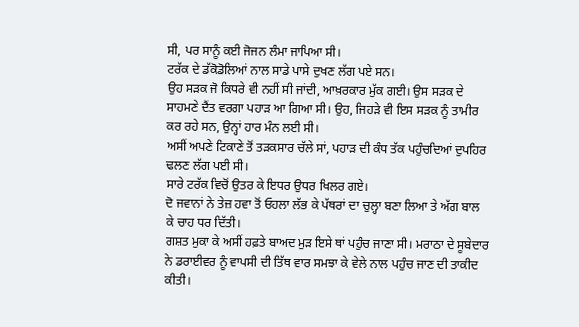ਸੀ, ਪਰ ਸਾਨੂੰ ਕਈ ਜੋਜਨ ਲੰਮਾ ਜਾਪਿਆ ਸੀ।
ਟਰੱਕ ਦੇ ਡੱਕੋਡੋਲਿਆਂ ਨਾਲ ਸਾਡੇ ਪਾਸੇ ਦੁਖਣ ਲੱਗ ਪਏ ਸਨ।
ਉਹ ਸੜਕ ਜੋ ਕਿਧਰੇ ਵੀ ਨਹੀਂ ਸੀ ਜਾਂਦੀ, ਆਖ਼ਰਕਾਰ ਮੁੱਕ ਗਈ। ਉਸ ਸੜਕ ਦੇ ਸਾਹਮਣੇ ਦੈਂਤ ਵਰਗਾ ਪਹਾੜ ਆ ਗਿਆ ਸੀ। ਉਹ, ਜਿਹੜੇ ਵੀ ਇਸ ਸੜਕ ਨੂੰ ਤਾਮੀਰ ਕਰ ਰਹੇ ਸਨ, ਉਨ੍ਹਾਂ ਹਾਰ ਮੰਨ ਲਈ ਸੀ।
ਅਸੀਂ ਅਪਣੇ ਟਿਕਾਣੇ ਤੋਂ ਤੜਕਸਾਰ ਚੱਲੇ ਸਾਂ, ਪਹਾੜ ਦੀ ਕੰਧ ਤੱਕ ਪਹੁੰਚਦਿਆਂ ਦੁਪਹਿਰ ਢਲਣ ਲੱਗ ਪਈ ਸੀ।
ਸਾਰੇ ਟਰੱਕ ਵਿਚੋਂ ਉਤਰ ਕੇ ਇਧਰ ਉਧਰ ਖਿਲਰ ਗਏ।
ਦੋ ਜਵਾਨਾਂ ਨੇ ਤੇਜ਼ ਹਵਾ ਤੋਂ ਓਹਲਾ ਲੱਭ ਕੇ ਪੱਥਰਾਂ ਦਾ ਚੁਲ੍ਹਾ ਬਣਾ ਲਿਆ ਤੇ ਅੱਗ ਬਾਲ ਕੇ ਚਾਹ ਧਰ ਦਿੱਤੀ।
ਗਸ਼ਤ ਮੁਕਾ ਕੇ ਅਸੀਂ ਹਫ਼ਤੇ ਬਾਅਦ ਮੁੜ ਇਸੇ ਥਾਂ ਪਹੁੰਚ ਜਾਣਾ ਸੀ। ਮਰਾਠਾ ਦੇ ਸੂਬੇਦਾਰ ਨੇ ਡਰਾਈਵਰ ਨੂੰ ਵਾਪਸੀ ਦੀ ਤਿੱਥ ਵਾਰ ਸਮਝਾ ਕੇ ਵੇਲੇ ਨਾਲ ਪਹੁੰਚ ਜਾਣ ਦੀ ਤਾਕੀਦ ਕੀਤੀ।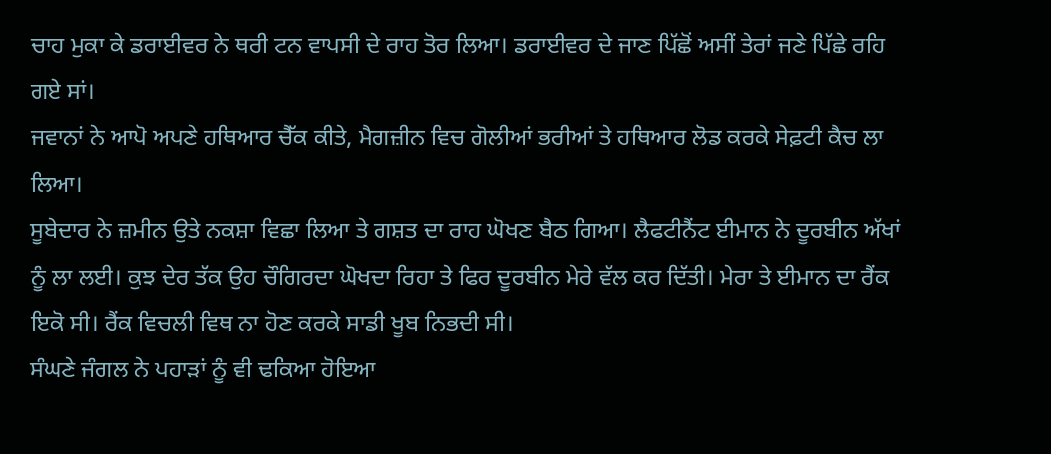ਚਾਹ ਮੁਕਾ ਕੇ ਡਰਾਈਵਰ ਨੇ ਥਰੀ ਟਨ ਵਾਪਸੀ ਦੇ ਰਾਹ ਤੋਰ ਲਿਆ। ਡਰਾਈਵਰ ਦੇ ਜਾਣ ਪਿੱਛੋਂ ਅਸੀਂ ਤੇਰਾਂ ਜਣੇ ਪਿੱਛੇ ਰਹਿ ਗਏ ਸਾਂ।
ਜਵਾਨਾਂ ਨੇ ਆਪੋ ਅਪਣੇ ਹਥਿਆਰ ਚੈੱਕ ਕੀਤੇ, ਮੈਗਜ਼ੀਨ ਵਿਚ ਗੋਲੀਆਂ ਭਰੀਆਂ ਤੇ ਹਥਿਆਰ ਲੋਡ ਕਰਕੇ ਸੇਫ਼ਟੀ ਕੈਚ ਲਾ ਲਿਆ।
ਸੂਬੇਦਾਰ ਨੇ ਜ਼ਮੀਨ ਉਤੇ ਨਕਸ਼ਾ ਵਿਛਾ ਲਿਆ ਤੇ ਗਸ਼ਤ ਦਾ ਰਾਹ ਘੋਖਣ ਬੈਠ ਗਿਆ। ਲੈਫਟੀਨੈਂਟ ਈਮਾਨ ਨੇ ਦੂਰਬੀਨ ਅੱਖਾਂ ਨੂੰ ਲਾ ਲਈ। ਕੁਝ ਦੇਰ ਤੱਕ ਉਹ ਚੌਗਿਰਦਾ ਘੋਖਦਾ ਰਿਹਾ ਤੇ ਫਿਰ ਦੂਰਬੀਨ ਮੇਰੇ ਵੱਲ ਕਰ ਦਿੱਤੀ। ਮੇਰਾ ਤੇ ਈਮਾਨ ਦਾ ਰੈਂਕ ਇਕੋ ਸੀ। ਰੈਂਕ ਵਿਚਲੀ ਵਿਥ ਨਾ ਹੋਣ ਕਰਕੇ ਸਾਡੀ ਖੂਬ ਨਿਭਦੀ ਸੀ।
ਸੰਘਣੇ ਜੰਗਲ ਨੇ ਪਹਾੜਾਂ ਨੂੰ ਵੀ ਢਕਿਆ ਹੋਇਆ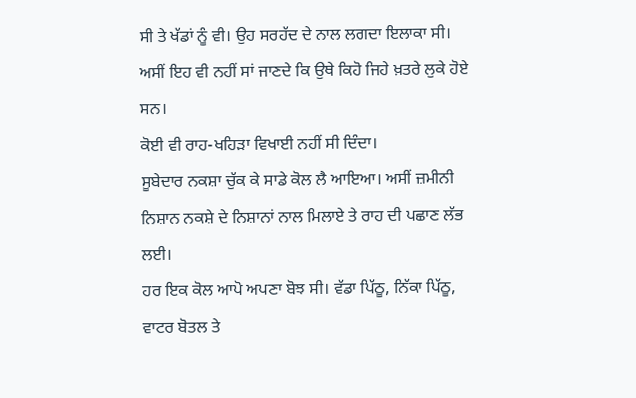ਸੀ ਤੇ ਖੱਡਾਂ ਨੂੰ ਵੀ। ਉਹ ਸਰਹੱਦ ਦੇ ਨਾਲ ਲਗਦਾ ਇਲਾਕਾ ਸੀ। ਅਸੀਂ ਇਹ ਵੀ ਨਹੀਂ ਸਾਂ ਜਾਣਦੇ ਕਿ ਉਥੇ ਕਿਹੋ ਜਿਹੇ ਖ਼ਤਰੇ ਲੁਕੇ ਹੋਏ ਸਨ।
ਕੋਈ ਵੀ ਰਾਹ-ਖਹਿੜਾ ਵਿਖਾਈ ਨਹੀਂ ਸੀ ਦਿੰਦਾ।
ਸੂਬੇਦਾਰ ਨਕਸ਼ਾ ਚੁੱਕ ਕੇ ਸਾਡੇ ਕੋਲ ਲੈ ਆਇਆ। ਅਸੀਂ ਜ਼ਮੀਨੀ ਨਿਸ਼ਾਨ ਨਕਸ਼ੇ ਦੇ ਨਿਸ਼ਾਨਾਂ ਨਾਲ ਮਿਲਾਏ ਤੇ ਰਾਹ ਦੀ ਪਛਾਣ ਲੱਭ ਲਈ।
ਹਰ ਇਕ ਕੋਲ ਆਪੋ ਅਪਣਾ ਬੋਝ ਸੀ। ਵੱਡਾ ਪਿੱਠੂ, ਨਿੱਕਾ ਪਿੱਠੂ, ਵਾਟਰ ਬੋਤਲ ਤੇ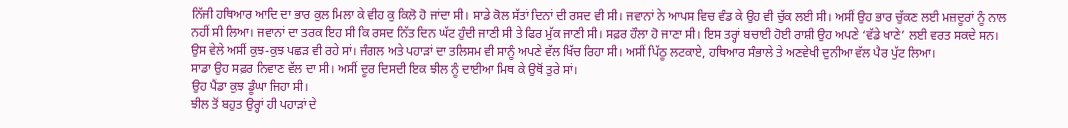ਨਿੱਜੀ ਹਥਿਆਰ ਆਦਿ ਦਾ ਭਾਰ ਕੁਲ ਮਿਲਾ ਕੇ ਵੀਹ ਕੁ ਕਿਲੋ ਹੋ ਜਾਂਦਾ ਸੀ। ਸਾਡੇ ਕੋਲ ਸੱਤਾਂ ਦਿਨਾਂ ਦੀ ਰਸਦ ਵੀ ਸੀ। ਜਵਾਨਾਂ ਨੇ ਆਪਸ ਵਿਚ ਵੰਡ ਕੇ ਉਹ ਵੀ ਚੁੱਕ ਲਈ ਸੀ। ਅਸੀਂ ਉਹ ਭਾਰ ਚੁੱਕਣ ਲਈ ਮਜ਼ਦੂਰਾਂ ਨੂੰ ਨਾਲ ਨਹੀਂ ਸੀ ਲਿਆ। ਜਵਾਨਾਂ ਦਾ ਤਰਕ ਇਹ ਸੀ ਕਿ ਰਸਦ ਨਿੱਤ ਦਿਨ ਘੱਟ ਹੁੰਦੀ ਜਾਣੀ ਸੀ ਤੇ ਫਿਰ ਮੁੱਕ ਜਾਣੀ ਸੀ। ਸਫ਼ਰ ਹੌਲਾ ਹੋ ਜਾਣਾ ਸੀ। ਇਸ ਤਰ੍ਹਾਂ ਬਚਾਈ ਹੋਈ ਰਾਸ਼ੀ ਉਹ ਅਪਣੇ ‘ਵੱਡੇ ਖਾਣੇ’ ਲਈ ਵਰਤ ਸਕਦੇ ਸਨ।
ਉਸ ਵੇਲੇ ਅਸੀਂ ਕੁਝ-ਕੁਝ ਪਛੜ ਵੀ ਰਹੇ ਸਾਂ। ਜੰਗਲ ਅਤੇ ਪਹਾੜਾਂ ਦਾ ਤਲਿਸਮ ਵੀ ਸਾਨੂੰ ਅਪਣੇ ਵੱਲ ਖਿੱਚ ਰਿਹਾ ਸੀ। ਅਸੀਂ ਪਿੱਠੂ ਲਟਕਾਏ, ਹਥਿਆਰ ਸੰਭਾਲੇ ਤੇ ਅਣਵੇਖੀ ਦੁਨੀਆ ਵੱਲ ਪੈਰ ਪੁੱਟ ਲਿਆ।
ਸਾਡਾ ਉਹ ਸਫ਼ਰ ਨਿਵਾਣ ਵੱਲ ਦਾ ਸੀ। ਅਸੀਂ ਦੂਰ ਦਿਸਦੀ ਇਕ ਝੀਲ ਨੂੰ ਦਾਈਆ ਮਿਥ ਕੇ ਉਥੋਂ ਤੁਰੇ ਸਾਂ।
ਉਹ ਪੈਂਡਾ ਕੁਝ ਡੂੰਘਾ ਜਿਹਾ ਸੀ।
ਝੀਲ ਤੋਂ ਬਹੁਤ ਉਰ੍ਹਾਂ ਹੀ ਪਹਾੜਾਂ ਦੇ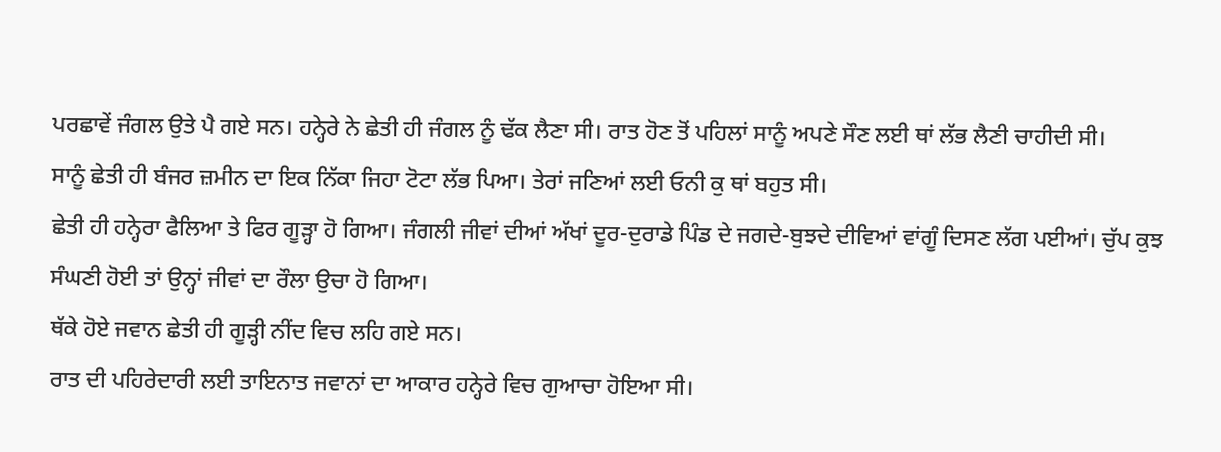ਪਰਛਾਵੇਂ ਜੰਗਲ ਉਤੇ ਪੈ ਗਏ ਸਨ। ਹਨ੍ਹੇਰੇ ਨੇ ਛੇਤੀ ਹੀ ਜੰਗਲ ਨੂੰ ਢੱਕ ਲੈਣਾ ਸੀ। ਰਾਤ ਹੋਣ ਤੋਂ ਪਹਿਲਾਂ ਸਾਨੂੰ ਅਪਣੇ ਸੌਣ ਲਈ ਥਾਂ ਲੱਭ ਲੈਣੀ ਚਾਹੀਦੀ ਸੀ।
ਸਾਨੂੰ ਛੇਤੀ ਹੀ ਬੰਜਰ ਜ਼ਮੀਨ ਦਾ ਇਕ ਨਿੱਕਾ ਜਿਹਾ ਟੋਟਾ ਲੱਭ ਪਿਆ। ਤੇਰਾਂ ਜਣਿਆਂ ਲਈ ਓਨੀ ਕੁ ਥਾਂ ਬਹੁਤ ਸੀ।
ਛੇਤੀ ਹੀ ਹਨ੍ਹੇਰਾ ਫੈਲਿਆ ਤੇ ਫਿਰ ਗੂੜ੍ਹਾ ਹੋ ਗਿਆ। ਜੰਗਲੀ ਜੀਵਾਂ ਦੀਆਂ ਅੱਖਾਂ ਦੂਰ-ਦੁਰਾਡੇ ਪਿੰਡ ਦੇ ਜਗਦੇ-ਬੁਝਦੇ ਦੀਵਿਆਂ ਵਾਂਗੂੰ ਦਿਸਣ ਲੱਗ ਪਈਆਂ। ਚੁੱਪ ਕੁਝ ਸੰਘਣੀ ਹੋਈ ਤਾਂ ਉਨ੍ਹਾਂ ਜੀਵਾਂ ਦਾ ਰੌਲਾ ਉਚਾ ਹੋ ਗਿਆ।
ਥੱਕੇ ਹੋਏ ਜਵਾਨ ਛੇਤੀ ਹੀ ਗੂੜ੍ਹੀ ਨੀਂਦ ਵਿਚ ਲਹਿ ਗਏ ਸਨ।
ਰਾਤ ਦੀ ਪਹਿਰੇਦਾਰੀ ਲਈ ਤਾਇਨਾਤ ਜਵਾਨਾਂ ਦਾ ਆਕਾਰ ਹਨ੍ਹੇਰੇ ਵਿਚ ਗੁਆਚਾ ਹੋਇਆ ਸੀ।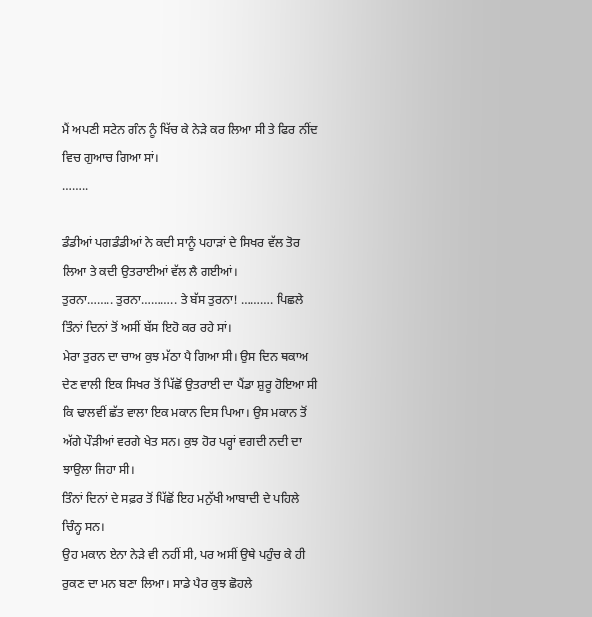ਮੈਂ ਅਪਣੀ ਸਟੇਨ ਗੰਨ ਨੂੰ ਖਿੱਚ ਕੇ ਨੇੜੇ ਕਰ ਲਿਆ ਸੀ ਤੇ ਫਿਰ ਨੀਂਦ ਵਿਚ ਗੁਆਚ ਗਿਆ ਸਾਂ।
……..

ਡੰਡੀਆਂ ਪਗਡੰਡੀਆਂ ਨੇ ਕਦੀ ਸਾਨੂੰ ਪਹਾੜਾਂ ਦੇ ਸਿਖਰ ਵੱਲ ਤੋਰ ਲਿਆ ਤੇ ਕਦੀ ਉਤਰਾਈਆਂ ਵੱਲ ਲੈ ਗਈਆਂ।
ਤੁਰਨਾ…….. ਤੁਰਨਾ……….. ਤੇ ਬੱਸ ਤੁਰਨਾ! ………. ਪਿਛਲੇ ਤਿੰਨਾਂ ਦਿਨਾਂ ਤੋਂ ਅਸੀਂ ਬੱਸ ਇਹੋ ਕਰ ਰਹੇ ਸਾਂ।
ਮੇਰਾ ਤੁਰਨ ਦਾ ਚਾਅ ਕੁਝ ਮੱਠਾ ਪੈ ਗਿਆ ਸੀ। ਉਸ ਦਿਨ ਥਕਾਅ ਦੇਣ ਵਾਲੀ ਇਕ ਸਿਖਰ ਤੋਂ ਪਿੱਛੋਂ ਉਤਰਾਈ ਦਾ ਪੈਂਡਾ ਸ਼ੁਰੂ ਹੋਇਆ ਸੀ ਕਿ ਢਾਲਵੀਂ ਛੱਤ ਵਾਲਾ ਇਕ ਮਕਾਨ ਦਿਸ ਪਿਆ। ਉਸ ਮਕਾਨ ਤੋਂ ਅੱਗੇ ਪੌੜੀਆਂ ਵਰਗੇ ਖੇਤ ਸਨ। ਕੁਝ ਹੋਰ ਪਰ੍ਹਾਂ ਵਗਦੀ ਨਦੀ ਦਾ ਝਾਉਲਾ ਜਿਹਾ ਸੀ।
ਤਿੰਨਾਂ ਦਿਨਾਂ ਦੇ ਸਫ਼ਰ ਤੋਂ ਪਿੱਛੋਂ ਇਹ ਮਨੁੱਖੀ ਆਬਾਦੀ ਦੇ ਪਹਿਲੇ ਚਿੰਨ੍ਹ ਸਨ।
ਉਹ ਮਕਾਨ ਏਨਾ ਨੇੜੇ ਵੀ ਨਹੀਂ ਸੀ, ਪਰ ਅਸੀਂ ਉਥੇ ਪਹੁੰਚ ਕੇ ਹੀ ਰੁਕਣ ਦਾ ਮਨ ਬਣਾ ਲਿਆ। ਸਾਡੇ ਪੈਰ ਕੁਝ ਛੋਹਲੇ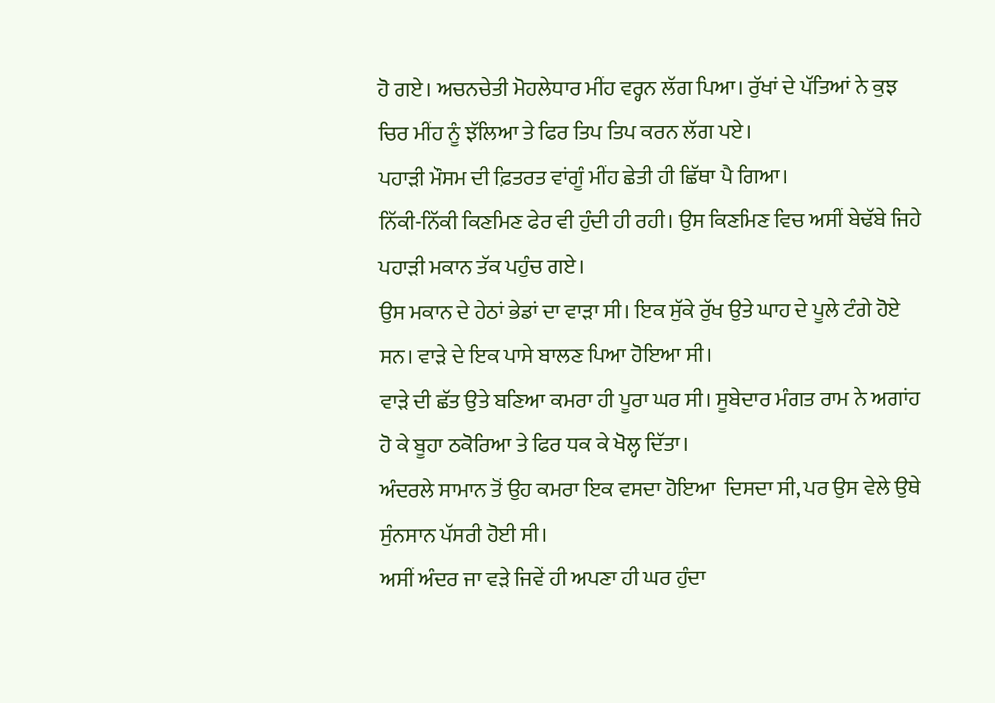ਹੋ ਗਏ। ਅਚਨਚੇਤੀ ਮੋਹਲੇਧਾਰ ਮੀਂਹ ਵਰ੍ਹਨ ਲੱਗ ਪਿਆ। ਰੁੱਖਾਂ ਦੇ ਪੱਤਿਆਂ ਨੇ ਕੁਝ ਚਿਰ ਮੀਂਹ ਨੂੰ ਝੱਲਿਆ ਤੇ ਫਿਰ ਤਿਪ ਤਿਪ ਕਰਨ ਲੱਗ ਪਏ।
ਪਹਾੜੀ ਮੌਸਮ ਦੀ ਫ਼ਿਤਰਤ ਵਾਂਗੂੰ ਮੀਂਹ ਛੇਤੀ ਹੀ ਛਿੱਥਾ ਪੈ ਗਿਆ।
ਨਿੱਕੀ-ਨਿੱਕੀ ਕਿਣਮਿਣ ਫੇਰ ਵੀ ਹੁੰਦੀ ਹੀ ਰਹੀ। ਉਸ ਕਿਣਮਿਣ ਵਿਚ ਅਸੀਂ ਬੇਢੱਬੇ ਜਿਹੇ ਪਹਾੜੀ ਮਕਾਨ ਤੱਕ ਪਹੁੰਚ ਗਏ।
ਉਸ ਮਕਾਨ ਦੇ ਹੇਠਾਂ ਭੇਡਾਂ ਦਾ ਵਾੜਾ ਸੀ। ਇਕ ਸੁੱਕੇ ਰੁੱਖ ਉਤੇ ਘਾਹ ਦੇ ਪੂਲੇ ਟੰਗੇ ਹੋਏ ਸਨ। ਵਾੜੇ ਦੇ ਇਕ ਪਾਸੇ ਬਾਲਣ ਪਿਆ ਹੋਇਆ ਸੀ।
ਵਾੜੇ ਦੀ ਛੱਤ ਉਤੇ ਬਣਿਆ ਕਮਰਾ ਹੀ ਪੂਰਾ ਘਰ ਸੀ। ਸੂਬੇਦਾਰ ਮੰਗਤ ਰਾਮ ਨੇ ਅਗਾਂਹ ਹੋ ਕੇ ਬੂਹਾ ਠਕੋਰਿਆ ਤੇ ਫਿਰ ਧਕ ਕੇ ਖੋਲ੍ਹ ਦਿੱਤਾ।
ਅੰਦਰਲੇ ਸਾਮਾਨ ਤੋਂ ਉਹ ਕਮਰਾ ਇਕ ਵਸਦਾ ਹੋਇਆ  ਦਿਸਦਾ ਸੀ, ਪਰ ਉਸ ਵੇਲੇ ਉਥੇ ਸੁੰਨਸਾਨ ਪੱਸਰੀ ਹੋਈ ਸੀ।
ਅਸੀਂ ਅੰਦਰ ਜਾ ਵੜੇ ਜਿਵੇਂ ਹੀ ਅਪਣਾ ਹੀ ਘਰ ਹੁੰਦਾ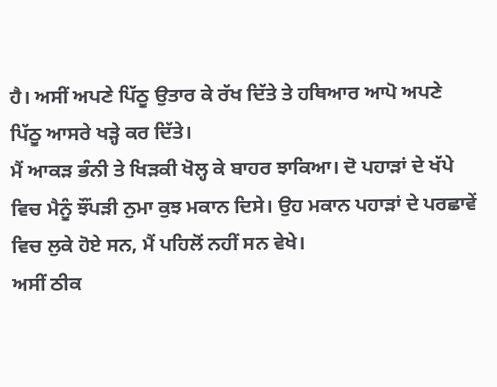ਹੈ। ਅਸੀਂ ਅਪਣੇ ਪਿੱਠੂ ਉਤਾਰ ਕੇ ਰੱਖ ਦਿੱਤੇ ਤੇ ਹਥਿਆਰ ਆਪੋ ਅਪਣੇ ਪਿੱਠੂ ਆਸਰੇ ਖੜ੍ਹੇ ਕਰ ਦਿੱਤੇ।
ਮੈਂ ਆਕੜ ਭੰਨੀ ਤੇ ਖਿੜਕੀ ਖੋਲ੍ਹ ਕੇ ਬਾਹਰ ਝਾਕਿਆ। ਦੋ ਪਹਾੜਾਂ ਦੇ ਖੱਪੇ ਵਿਚ ਮੈਨੂੰ ਝੌਂਪੜੀ ਨੁਮਾ ਕੁਝ ਮਕਾਨ ਦਿਸੇ। ਉਹ ਮਕਾਨ ਪਹਾੜਾਂ ਦੇ ਪਰਛਾਵੇਂ ਵਿਚ ਲੁਕੇ ਹੋਏ ਸਨ, ਮੈਂ ਪਹਿਲੋਂ ਨਹੀਂ ਸਨ ਵੇਖੇ।
ਅਸੀਂ ਠੀਕ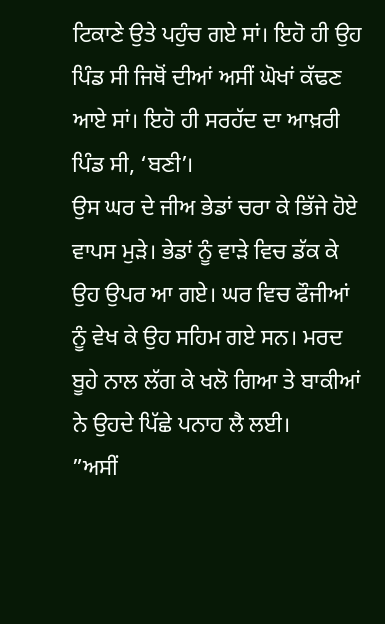ਟਿਕਾਣੇ ਉਤੇ ਪਹੁੰਚ ਗਏ ਸਾਂ। ਇਹੋ ਹੀ ਉਹ ਪਿੰਡ ਸੀ ਜਿਥੋਂ ਦੀਆਂ ਅਸੀਂ ਘੋਖਾਂ ਕੱਢਣ ਆਏ ਸਾਂ। ਇਹੋ ਹੀ ਸਰਹੱਦ ਦਾ ਆਖ਼ਰੀ ਪਿੰਡ ਸੀ, ‘ਬਣੀ’।
ਉਸ ਘਰ ਦੇ ਜੀਅ ਭੇਡਾਂ ਚਰਾ ਕੇ ਭਿੱਜੇ ਹੋਏ ਵਾਪਸ ਮੁੜੇ। ਭੇਡਾਂ ਨੂੰ ਵਾੜੇ ਵਿਚ ਡੱਕ ਕੇ ਉਹ ਉਪਰ ਆ ਗਏ। ਘਰ ਵਿਚ ਫੌਜੀਆਂ ਨੂੰ ਵੇਖ ਕੇ ਉਹ ਸਹਿਮ ਗਏ ਸਨ। ਮਰਦ ਬੂਹੇ ਨਾਲ ਲੱਗ ਕੇ ਖਲੋ ਗਿਆ ਤੇ ਬਾਕੀਆਂ ਨੇ ਉਹਦੇ ਪਿੱਛੇ ਪਨਾਹ ਲੈ ਲਈ।
”ਅਸੀਂ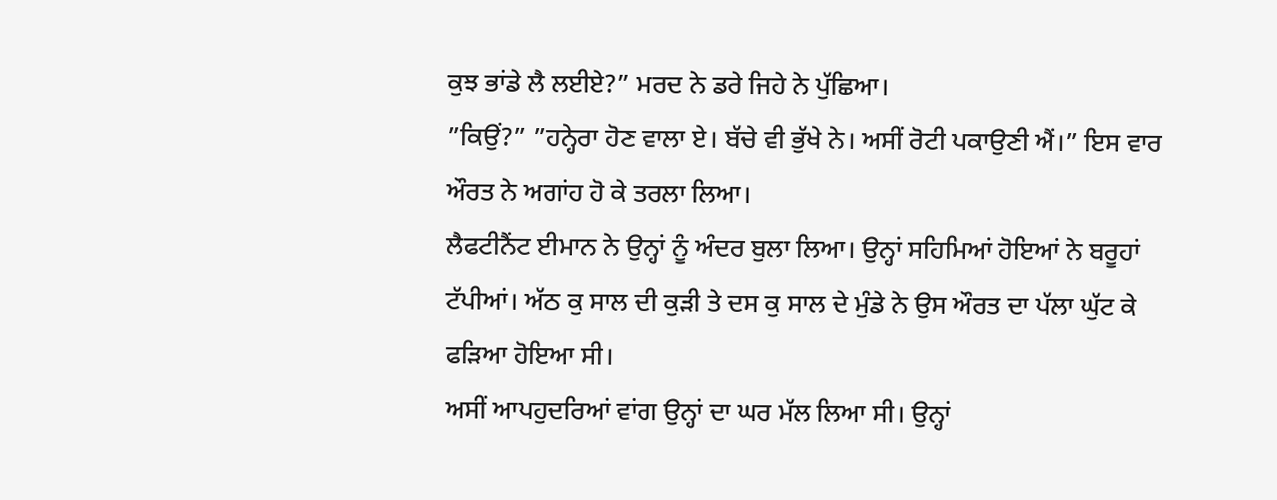ਕੁਝ ਭਾਂਡੇ ਲੈ ਲਈਏ?” ਮਰਦ ਨੇ ਡਰੇ ਜਿਹੇ ਨੇ ਪੁੱਛਿਆ।
”ਕਿਉਂ?” ”ਹਨ੍ਹੇਰਾ ਹੋਣ ਵਾਲਾ ਏ। ਬੱਚੇ ਵੀ ਭੁੱਖੇ ਨੇ। ਅਸੀਂ ਰੋਟੀ ਪਕਾਉਣੀ ਐਂ।” ਇਸ ਵਾਰ ਔਰਤ ਨੇ ਅਗਾਂਹ ਹੋ ਕੇ ਤਰਲਾ ਲਿਆ।
ਲੈਫਟੀਨੈਂਟ ਈਮਾਨ ਨੇ ਉਨ੍ਹਾਂ ਨੂੰ ਅੰਦਰ ਬੁਲਾ ਲਿਆ। ਉਨ੍ਹਾਂ ਸਹਿਮਿਆਂ ਹੋਇਆਂ ਨੇ ਬਰੂਹਾਂ ਟੱਪੀਆਂ। ਅੱਠ ਕੁ ਸਾਲ ਦੀ ਕੁੜੀ ਤੇ ਦਸ ਕੁ ਸਾਲ ਦੇ ਮੁੰਡੇ ਨੇ ਉਸ ਔਰਤ ਦਾ ਪੱਲਾ ਘੁੱਟ ਕੇ ਫੜਿਆ ਹੋਇਆ ਸੀ।
ਅਸੀਂ ਆਪਹੁਦਰਿਆਂ ਵਾਂਗ ਉਨ੍ਹਾਂ ਦਾ ਘਰ ਮੱਲ ਲਿਆ ਸੀ। ਉਨ੍ਹਾਂ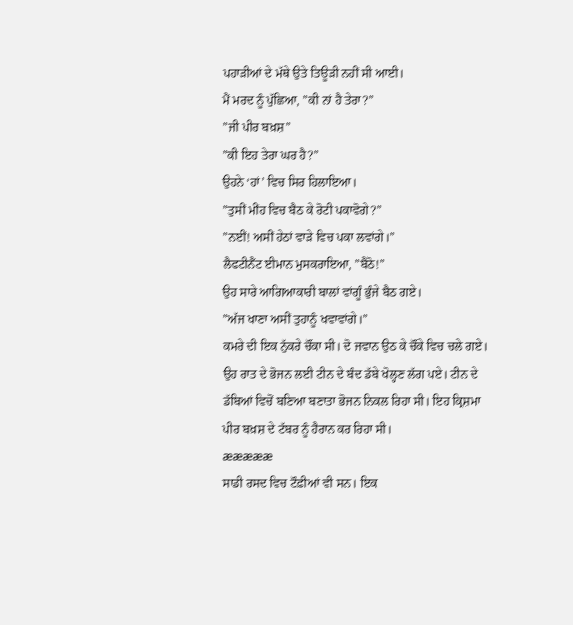ਪਹਾੜੀਆਂ ਦੇ ਮੱਥੇ ਉਤੇ ਤਿਊੜੀ ਨਹੀਂ ਸੀ ਆਈ।
ਮੈਂ ਮਰਦ ਨੂੰ ਪੁੱਛਿਆ, ”ਕੀ ਨਾਂ ਹੈ ਤੇਰਾ?”
”ਜੀ ਪੀਰ ਬਖ਼ਸ਼”
”ਕੀ ਇਹ ਤੇਰਾ ਘਰ ਹੈ?”
ਉਹਨੇ ‘ਹਾਂ’ ਵਿਚ ਸਿਰ ਹਿਲਾਇਆ।
”ਤੁਸੀਂ ਮੀਂਹ ਵਿਚ ਬੈਠ ਕੇ ਰੋਟੀ ਪਕਾਵੋਗੇ?”
”ਨਈਂ! ਅਸੀਂ ਹੇਠਾਂ ਵਾੜੇ ਵਿਚ ਪਕਾ ਲਵਾਂਗੇ।”
ਲੈਫਟੀਨੈਂਟ ਈਮਾਨ ਮੁਸਕਰਾਇਆ, ”ਬੈਠੋ!”
ਉਹ ਸਾਰੇ ਆਗਿਆਕਾਰੀ ਬਾਲਾਂ ਵਾਂਗੂੰ ਭੁੰਜੇ ਬੈਠ ਗਏ।
”ਅੱਜ ਖਾਣਾ ਅਸੀਂ ਤੁਹਾਨੂੰ ਖਵਾਵਾਂਗੇ।”
ਕਮਰੇ ਦੀ ਇਕ ਨੁੱਕਰੇ ਚੌਂਕਾ ਸੀ। ਦੋ ਜਵਾਨ ਉਠ ਕੇ ਚੌਂਕੇ ਵਿਚ ਚਲੇ ਗਏ। ਉਹ ਰਾਤ ਦੇ ਭੋਜਨ ਲਈ ਟੀਨ ਦੇ ਬੰਦ ਡੱਬੇ ਖੋਲ੍ਹਣ ਲੱਗ ਪਏ। ਟੀਨ ਦੇ ਡੱਬਿਆਂ ਵਿਚੋਂ ਬਣਿਆ ਬਣਾਤਾ ਭੋਜਨ ਨਿਕਲ ਰਿਹਾ ਸੀ। ਇਹ ਕ੍ਰਿਸ਼ਮਾ ਪੀਰ ਬਖ਼ਸ਼ ਦੇ ਟੱਬਰ ਨੂੰ ਹੈਰਾਨ ਕਰ ਰਿਹਾ ਸੀ।
æææææ
ਸਾਡੀ ਰਸਦ ਵਿਚ ਟੌਫ਼ੀਆਂ ਵੀ ਸਨ। ਇਕ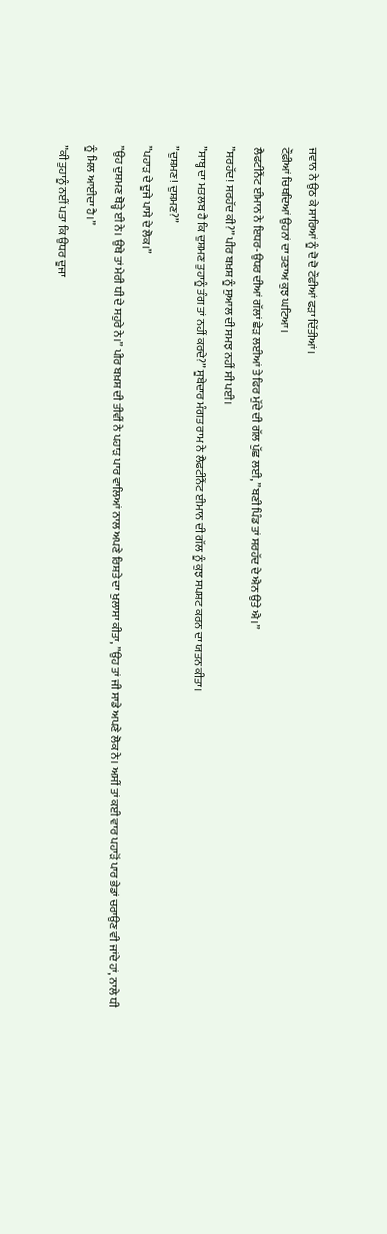ਜਵਾਨ ਨੇ ਉਠ ਕੇ ਸਾਰਿਆਂ ਨੂੰ ਦੋ ਦੋ ਟੌਫੀਆਂ ਫੜਾ ਦਿੱਤੀਆਂ।
ਟੌਫ਼ੀਆਂ ਚਿਥਦਿਆਂ ਉਹਨਾਂ ਦਾ ਤਣਾਅ ਕੁਝ ਘਟਿਆ।
ਲੈਫਟੀਨੈਂਟ ਈਮਾਨ ਨੇ ਇਧਰ-ਉਧਰ ਦੀਆਂ ਗੱਲਾਂ ਛੇੜ ਲਈਆਂ ਤੇ ਫਿਰ ਮੁੱਦੇ ਦੀ ਗੱਲ ਪੁੱਛ ਲਈ, ”ਬਣੀ ਪਿੰਡ ਤਾਂ ਸਰਹੱਦ ਦੇ ਐਨ ਉਤੇ ਐ।”
”ਸਰਹੱਦ! ਸਰਹੱਦ ਕੀ?” ਪੀਰ ਬਖ਼ਸ਼ ਨੂੰ ਸੁਆਲ ਦੀ ਸਮਝ ਨਹੀਂ ਸੀ ਪਈ।
”ਸਾਬ੍ਹ ਦਾ ਮਤਲਬ ਹੈ ਕਿ ਦੁਸ਼ਮਣ ਤੁਹਾਨੂੰ ਤੰਗ ਤਾਂ ਨਹੀਂ ਕਰਦੇ?” ਸੂਬੇਦਾਰ ਮੰਗਤ ਰਾਮ ਨੇ ਲੈਫਟੀਨੈਂਟ ਈਮਾਨ ਦੀ ਗੱਲ ਨੂੰ ਕੁਝ ਸਪਸ਼ਟ ਕਰਨ ਦਾ ਯਤਨ ਕੀਤਾ।
”ਦੁਸ਼ਮਣ! ਦੁਸ਼ਮਣ?”
”ਪਹਾੜ ਦੇ ਦੂਜੇ ਪਾਸੇ ਦੇ ਲੋਕ।”
”ਉਹ ਦੁਸ਼ਮਣ ਥੋੜ੍ਹੇ ਈ ਨੇ। ਉਥੇ ਤਾਂ ਮੇਰੀ ਧੀ ਦੇ ਸਹੁਰੇ ਨੇ।” ਪੀਰ ਬਖ਼ਸ਼ ਦੀ ਤੀਵੀਂ ਨੇ ਪਹਾੜ ਪਾਰ ਵਾਲਿਆਂ ਨਾਲ ਅਪਣੇ ਰਿਸ਼ਤੇ ਦਾ ਖੁਲਾਸਾ ਕੀਤਾ, ”ਉਹ ਤਾਂ ਜੀ ਸਾਡੇ ਅਪਣੇ ਲੋਕ ਨੇ। ਅਸੀਂ ਤਾਂ ਕਈ ਵਾਰ ਪਹਾੜੋਂ ਪਾਰ ਭੇਡਾਂ ਚਰਾਉਣ ਵੀ ਜਾਂਦੇ ਹਾਂ, ਨਾਲੇ ਧੀ ਨੂੰ ਮਿਲ ਆਈਦਾ ਹੈ।”
”ਕੀ ਤੁਹਾਨੂੰ ਨਈਂ ਪਤਾ ਕਿ ਉਧਰ ਦੂਜਾ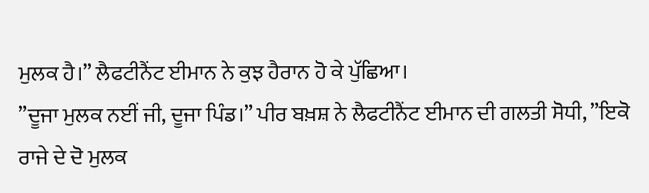ਮੁਲਕ ਹੈ।” ਲੈਫਟੀਨੈਂਟ ਈਮਾਨ ਨੇ ਕੁਝ ਹੈਰਾਨ ਹੋ ਕੇ ਪੁੱਛਿਆ।
”ਦੂਜਾ ਮੁਲਕ ਨਈਂ ਜੀ, ਦੂਜਾ ਪਿੰਡ।” ਪੀਰ ਬਖ਼ਸ਼ ਨੇ ਲੈਫਟੀਨੈਂਟ ਈਮਾਨ ਦੀ ਗਲਤੀ ਸੋਧੀ, ”ਇਕੋ ਰਾਜੇ ਦੇ ਦੋ ਮੁਲਕ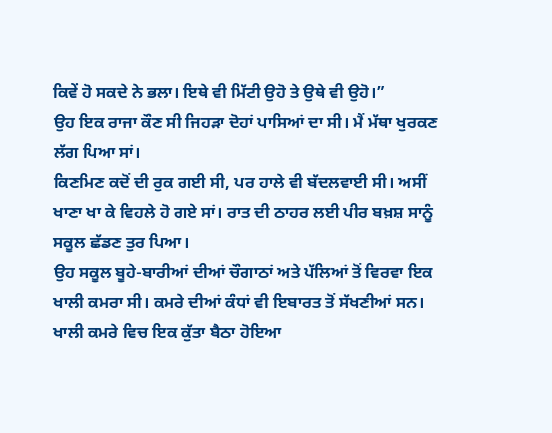ਕਿਵੇਂ ਹੋ ਸਕਦੇ ਨੇ ਭਲਾ। ਇਥੇ ਵੀ ਮਿੱਟੀ ਉਹੋ ਤੇ ਉਥੇ ਵੀ ਉਹੋ।”
ਉਹ ਇਕ ਰਾਜਾ ਕੌਣ ਸੀ ਜਿਹੜਾ ਦੋਹਾਂ ਪਾਸਿਆਂ ਦਾ ਸੀ। ਮੈਂ ਮੱਥਾ ਖੁਰਕਣ ਲੱਗ ਪਿਆ ਸਾਂ।
ਕਿਣਮਿਣ ਕਦੋਂ ਦੀ ਰੁਕ ਗਈ ਸੀ, ਪਰ ਹਾਲੇ ਵੀ ਬੱਦਲਵਾਈ ਸੀ। ਅਸੀਂ ਖਾਣਾ ਖਾ ਕੇ ਵਿਹਲੇ ਹੋ ਗਏ ਸਾਂ। ਰਾਤ ਦੀ ਠਾਹਰ ਲਈ ਪੀਰ ਬਖ਼ਸ਼ ਸਾਨੂੰ ਸਕੂਲ ਛੱਡਣ ਤੁਰ ਪਿਆ।
ਉਹ ਸਕੂਲ ਬੂਹੇ-ਬਾਰੀਆਂ ਦੀਆਂ ਚੌਗਾਠਾਂ ਅਤੇ ਪੱਲਿਆਂ ਤੋਂ ਵਿਰਵਾ ਇਕ ਖਾਲੀ ਕਮਰਾ ਸੀ। ਕਮਰੇ ਦੀਆਂ ਕੰਧਾਂ ਵੀ ਇਬਾਰਤ ਤੋਂ ਸੱਖਣੀਆਂ ਸਨ।
ਖਾਲੀ ਕਮਰੇ ਵਿਚ ਇਕ ਕੁੱਤਾ ਬੈਠਾ ਹੋਇਆ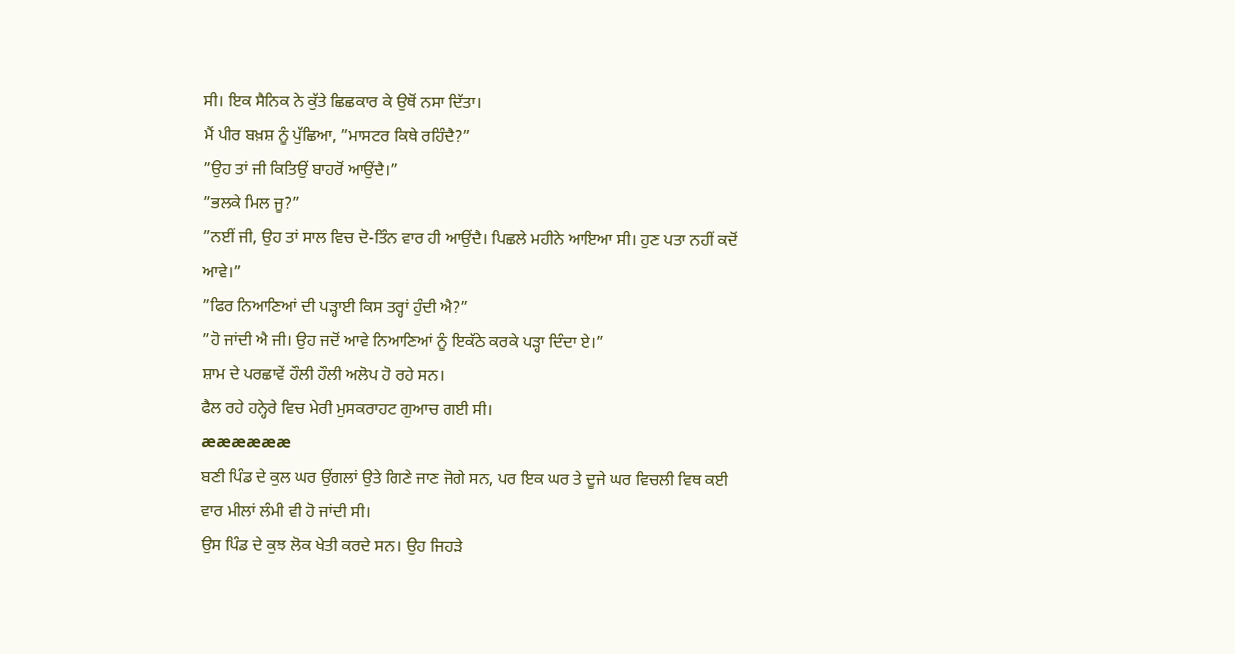ਸੀ। ਇਕ ਸੈਨਿਕ ਨੇ ਕੁੱਤੇ ਛਿਛਕਾਰ ਕੇ ਉਥੋਂ ਨਸਾ ਦਿੱਤਾ।
ਮੈਂ ਪੀਰ ਬਖ਼ਸ਼ ਨੂੰ ਪੁੱਛਿਆ, ”ਮਾਸਟਰ ਕਿਥੇ ਰਹਿੰਦੈ?”
”ਉਹ ਤਾਂ ਜੀ ਕਿਤਿਉਂ ਬਾਹਰੋਂ ਆਉਂਦੈ।”
”ਭਲਕੇ ਮਿਲ ਜੂ?”
”ਨਈਂ ਜੀ, ਉਹ ਤਾਂ ਸਾਲ ਵਿਚ ਦੋ-ਤਿੰਨ ਵਾਰ ਹੀ ਆਉਂਦੈ। ਪਿਛਲੇ ਮਹੀਨੇ ਆਇਆ ਸੀ। ਹੁਣ ਪਤਾ ਨਹੀਂ ਕਦੋਂ ਆਵੇ।”
”ਫਿਰ ਨਿਆਣਿਆਂ ਦੀ ਪੜ੍ਹਾਈ ਕਿਸ ਤਰ੍ਹਾਂ ਹੁੰਦੀ ਐ?”
”ਹੋ ਜਾਂਦੀ ਐ ਜੀ। ਉਹ ਜਦੋਂ ਆਵੇ ਨਿਆਣਿਆਂ ਨੂੰ ਇਕੱਠੇ ਕਰਕੇ ਪੜ੍ਹਾ ਦਿੰਦਾ ਏ।”
ਸ਼ਾਮ ਦੇ ਪਰਛਾਵੇਂ ਹੌਲੀ ਹੌਲੀ ਅਲੋਪ ਹੋ ਰਹੇ ਸਨ।
ਫੈਲ ਰਹੇ ਹਨ੍ਹੇਰੇ ਵਿਚ ਮੇਰੀ ਮੁਸਕਰਾਹਟ ਗੁਆਚ ਗਈ ਸੀ।
ææææææ
ਬਣੀ ਪਿੰਡ ਦੇ ਕੁਲ ਘਰ ਉਂਗਲਾਂ ਉਤੇ ਗਿਣੇ ਜਾਣ ਜੋਗੇ ਸਨ, ਪਰ ਇਕ ਘਰ ਤੇ ਦੂਜੇ ਘਰ ਵਿਚਲੀ ਵਿਥ ਕਈ ਵਾਰ ਮੀਲਾਂ ਲੰਮੀ ਵੀ ਹੋ ਜਾਂਦੀ ਸੀ।
ਉਸ ਪਿੰਡ ਦੇ ਕੁਝ ਲੋਕ ਖੇਤੀ ਕਰਦੇ ਸਨ। ਉਹ ਜਿਹੜੇ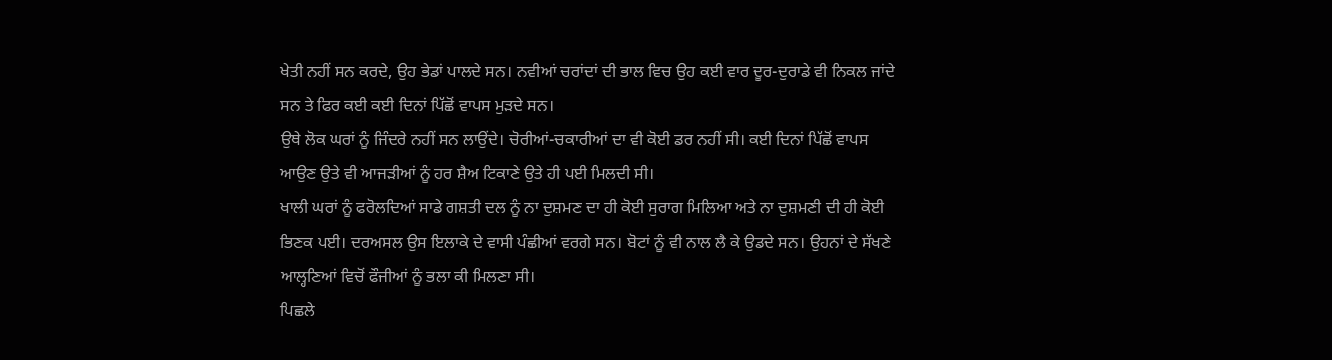ਖੇਤੀ ਨਹੀਂ ਸਨ ਕਰਦੇ, ਉਹ ਭੇਡਾਂ ਪਾਲਦੇ ਸਨ। ਨਵੀਆਂ ਚਰਾਂਦਾਂ ਦੀ ਭਾਲ ਵਿਚ ਉਹ ਕਈ ਵਾਰ ਦੂਰ-ਦੁਰਾਡੇ ਵੀ ਨਿਕਲ ਜਾਂਦੇ ਸਨ ਤੇ ਫਿਰ ਕਈ ਕਈ ਦਿਨਾਂ ਪਿੱਛੋਂ ਵਾਪਸ ਮੁੜਦੇ ਸਨ।
ਉਥੇ ਲੋਕ ਘਰਾਂ ਨੂੰ ਜਿੰਦਰੇ ਨਹੀਂ ਸਨ ਲਾਉਂਦੇ। ਚੋਰੀਆਂ-ਚਕਾਰੀਆਂ ਦਾ ਵੀ ਕੋਈ ਡਰ ਨਹੀਂ ਸੀ। ਕਈ ਦਿਨਾਂ ਪਿੱਛੋਂ ਵਾਪਸ ਆਉਣ ਉਤੇ ਵੀ ਆਜੜੀਆਂ ਨੂੰ ਹਰ ਸ਼ੈਅ ਟਿਕਾਣੇ ਉਤੇ ਹੀ ਪਈ ਮਿਲਦੀ ਸੀ।
ਖਾਲੀ ਘਰਾਂ ਨੂੰ ਫਰੋਲਦਿਆਂ ਸਾਡੇ ਗਸ਼ਤੀ ਦਲ ਨੂੰ ਨਾ ਦੁਸ਼ਮਣ ਦਾ ਹੀ ਕੋਈ ਸੁਰਾਗ ਮਿਲਿਆ ਅਤੇ ਨਾ ਦੁਸ਼ਮਣੀ ਦੀ ਹੀ ਕੋਈ ਭਿਣਕ ਪਈ। ਦਰਅਸਲ ਉਸ ਇਲਾਕੇ ਦੇ ਵਾਸੀ ਪੰਛੀਆਂ ਵਰਗੇ ਸਨ। ਬੋਟਾਂ ਨੂੰ ਵੀ ਨਾਲ ਲੈ ਕੇ ਉਡਦੇ ਸਨ। ਉਹਨਾਂ ਦੇ ਸੱਖਣੇ ਆਲ੍ਹਣਿਆਂ ਵਿਚੋਂ ਫੌਜੀਆਂ ਨੂੰ ਭਲਾ ਕੀ ਮਿਲਣਾ ਸੀ।
ਪਿਛਲੇ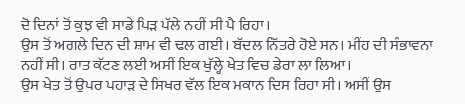ਦੋ ਦਿਨਾਂ ਤੋਂ ਕੁਝ ਵੀ ਸਾਡੇ ਪਿੜ ਪੱਲੇ ਨਹੀਂ ਸੀ ਪੈ ਰਿਹਾ।
ਉਸ ਤੋਂ ਅਗਲੇ ਦਿਨ ਦੀ ਸ਼ਾਮ ਵੀ ਢਲ ਗਈ। ਬੱਦਲ ਨਿੱਤਰੇ ਹੋਏ ਸਨ। ਮੀਂਹ ਦੀ ਸੰਭਾਵਨਾ ਨਹੀਂ ਸੀ। ਰਾਤ ਕੱਟਣ ਲਈ ਅਸੀਂ ਇਕ ਖੁੱਲ੍ਹੇ ਖੇਤ ਵਿਚ ਡੇਰਾ ਲਾ ਲਿਆ।
ਉਸ ਖੇਤ ਤੋਂ ਉਪਰ ਪਹਾੜ ਦੇ ਸਿਖਰ ਵੱਲ ਇਕ ਮਕਾਨ ਦਿਸ ਰਿਹਾ ਸੀ। ਅਸੀਂ ਉਸ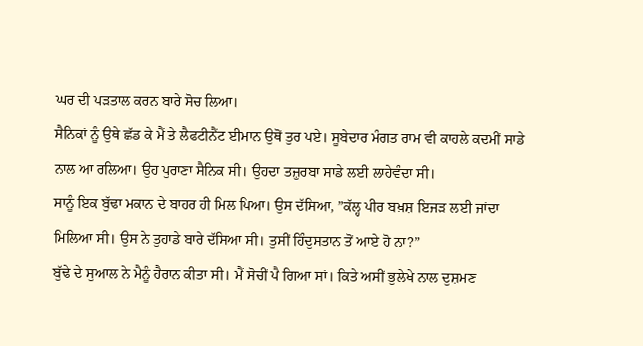ਘਰ ਦੀ ਪੜਤਾਲ ਕਰਨ ਬਾਰੇ ਸੋਚ ਲਿਆ।
ਸੈਨਿਕਾਂ ਨੂੰ ਉਥੇ ਛੱਡ ਕੇ ਮੈਂ ਤੇ ਲੈਫਟੀਨੈਂਟ ਈਮਾਨ ਉਥੋਂ ਤੁਰ ਪਏ। ਸੂਬੇਦਾਰ ਮੰਗਤ ਰਾਮ ਵੀ ਕਾਹਲੇ ਕਦਮੀਂ ਸਾਡੇ ਨਾਲ ਆ ਰਲਿਆ। ਉਹ ਪੁਰਾਣਾ ਸੈਨਿਕ ਸੀ। ਉਹਦਾ ਤਜ਼ੁਰਬਾ ਸਾਡੇ ਲਈ ਲਾਹੇਵੰਦਾ ਸੀ।
ਸਾਨੂੰ ਇਕ ਬੁੱਢਾ ਮਕਾਨ ਦੇ ਬਾਹਰ ਹੀ ਮਿਲ ਪਿਆ। ਉਸ ਦੱਸਿਆ, ”ਕੱਲ੍ਹ ਪੀਰ ਬਖ਼ਸ਼ ਇਜੜ ਲਈ ਜਾਂਦਾ ਮਿਲਿਆ ਸੀ। ਉਸ ਨੇ ਤੁਹਾਡੇ ਬਾਰੇ ਦੱਸਿਆ ਸੀ। ਤੁਸੀਂ ਹਿੰਦੁਸਤਾਨ ਤੋਂ ਆਏ ਹੋ ਨਾ?”
ਬੁੱਢੇ ਦੇ ਸੁਆਲ ਨੇ ਮੈਨੂੰ ਹੈਰਾਨ ਕੀਤਾ ਸੀ। ਮੈਂ ਸੋਚੀਂ ਪੈ ਗਿਆ ਸਾਂ। ਕਿਤੇ ਅਸੀਂ ਭੁਲੇਖੇ ਨਾਲ ਦੁਸ਼ਮਣ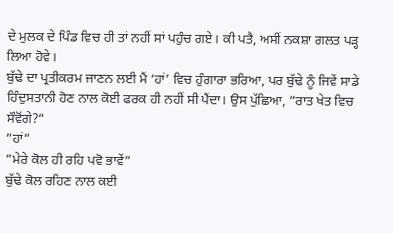ਦੇ ਮੁਲਕ ਦੇ ਪਿੰਡ ਵਿਚ ਹੀ ਤਾਂ ਨਹੀਂ ਸਾਂ ਪਹੁੰਚ ਗਏ। ਕੀ ਪਤੈ, ਅਸੀਂ ਨਕਸ਼ਾ ਗਲਤ ਪੜ੍ਹ ਲਿਆ ਹੋਵੇ।
ਬੁੱਢੇ ਦਾ ਪ੍ਰਤੀਕਰਮ ਜਾਣਨ ਲਈ ਮੈਂ ‘ਹਾਂ’ ਵਿਚ ਹੁੰਗਾਰਾ ਭਰਿਆ, ਪਰ ਬੁੱਢੇ ਨੂੰ ਜਿਵੇਂ ਸਾਡੇ ਹਿੰਦੁਸਤਾਨੀ ਹੋਣ ਨਾਲ ਕੋਈ ਫਰਕ ਹੀ ਨਹੀਂ ਸੀ ਪੈਂਦਾ। ਉਸ ਪੁੱਛਿਆ, ”ਰਾਤ ਖੇਤ ਵਿਚ ਸੌਵੋਂਗੇ?”
”ਹਾਂ”
”ਮੇਰੇ ਕੋਲ ਹੀ ਰਹਿ ਪਵੋ ਭਾਵੇਂ”
ਬੁੱਢੇ ਕੋਲ ਰਹਿਣ ਨਾਲ ਕਈ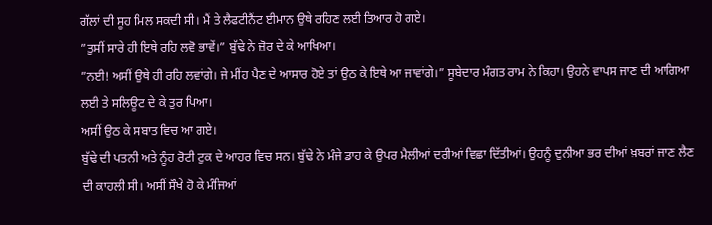ਗੱਲਾਂ ਦੀ ਸੂਹ ਮਿਲ ਸਕਦੀ ਸੀ। ਮੈਂ ਤੇ ਲੈਫਟੀਨੈਂਟ ਈਮਾਨ ਉਥੇ ਰਹਿਣ ਲਈ ਤਿਆਰ ਹੋ ਗਏ।
”ਤੁਸੀਂ ਸਾਰੇ ਹੀ ਇਥੇ ਰਹਿ ਲਵੋ ਭਾਵੇਂ।” ਬੁੱਢੇ ਨੇ ਜ਼ੋਰ ਦੇ ਕੇ ਆਖਿਆ।
”ਨਈ! ਅਸੀਂ ਉਥੇ ਹੀ ਰਹਿ ਲਵਾਂਗੇ। ਜੇ ਮੀਂਹ ਪੈਣ ਦੇ ਆਸਾਰ ਹੋਏ ਤਾਂ ਉਠ ਕੇ ਇਥੇ ਆ ਜਾਵਾਂਗੇ।” ਸੂਬੇਦਾਰ ਮੰਗਤ ਰਾਮ ਨੇ ਕਿਹਾ। ਉਹਨੇ ਵਾਪਸ ਜਾਣ ਦੀ ਆਗਿਆ ਲਈ ਤੇ ਸਲਿਊਟ ਦੇ ਕੇ ਤੁਰ ਪਿਆ।
ਅਸੀਂ ਉਠ ਕੇ ਸਬਾਤ ਵਿਚ ਆ ਗਏ।
ਬੁੱਢੇ ਦੀ ਪਤਨੀ ਅਤੇ ਨੂੰਹ ਰੋਟੀ ਟੁਕ ਦੇ ਆਹਰ ਵਿਚ ਸਨ। ਬੁੱਢੇ ਨੇ ਮੰਜੇ ਡਾਹ ਕੇ ਉਪਰ ਮੈਲੀਆਂ ਦਰੀਆਂ ਵਿਛਾ ਦਿੱਤੀਆਂ। ਉਹਨੂੰ ਦੁਨੀਆ ਭਰ ਦੀਆਂ ਖ਼ਬਰਾਂ ਜਾਣ ਲੈਣ ਦੀ ਕਾਹਲੀ ਸੀ। ਅਸੀਂ ਸੌਖੇ ਹੋ ਕੇ ਮੰਜਿਆਂ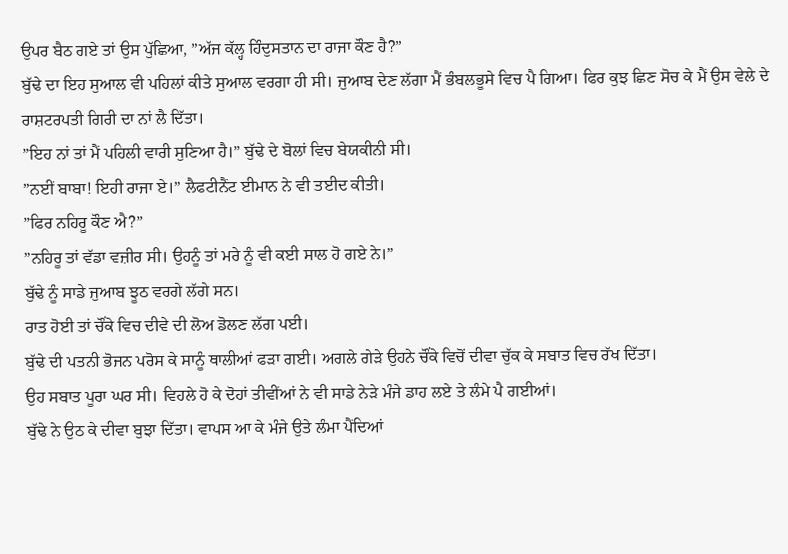ਉਪਰ ਬੈਠ ਗਏ ਤਾਂ ਉਸ ਪੁੱਛਿਆ, ”ਅੱਜ ਕੱਲ੍ਹ ਹਿੰਦੁਸਤਾਨ ਦਾ ਰਾਜਾ ਕੌਣ ਹੈ?”
ਬੁੱਢੇ ਦਾ ਇਹ ਸੁਆਲ ਵੀ ਪਹਿਲਾਂ ਕੀਤੇ ਸੁਆਲ ਵਰਗਾ ਹੀ ਸੀ। ਜੁਆਬ ਦੇਣ ਲੱਗਾ ਮੈਂ ਭੰਬਲਭੂਸੇ ਵਿਚ ਪੈ ਗਿਆ। ਫਿਰ ਕੁਝ ਛਿਣ ਸੋਚ ਕੇ ਮੈਂ ਉਸ ਵੇਲੇ ਦੇ ਰਾਸ਼ਟਰਪਤੀ ਗਿਰੀ ਦਾ ਨਾਂ ਲੈ ਦਿੱਤਾ।
”ਇਹ ਨਾਂ ਤਾਂ ਮੈਂ ਪਹਿਲੀ ਵਾਰੀ ਸੁਣਿਆ ਹੈ।” ਬੁੱਢੇ ਦੇ ਬੋਲਾਂ ਵਿਚ ਬੇਯਕੀਨੀ ਸੀ।
”ਨਈਂ ਬਾਬਾ! ਇਹੀ ਰਾਜਾ ਏ।” ਲੈਫਟੀਨੈਂਟ ਈਮਾਨ ਨੇ ਵੀ ਤਈਦ ਕੀਤੀ।
”ਫਿਰ ਨਹਿਰੂ ਕੌਣ ਐ?”
”ਨਹਿਰੂ ਤਾਂ ਵੱਡਾ ਵਜ਼ੀਰ ਸੀ। ਉਹਨੂੰ ਤਾਂ ਮਰੇ ਨੂੰ ਵੀ ਕਈ ਸਾਲ ਹੋ ਗਏ ਨੇ।”
ਬੁੱਢੇ ਨੂੰ ਸਾਡੇ ਜੁਆਬ ਝੂਠ ਵਰਗੇ ਲੱਗੇ ਸਨ।
ਰਾਤ ਹੋਈ ਤਾਂ ਚੌਂਕੇ ਵਿਚ ਦੀਵੇ ਦੀ ਲੋਅ ਡੋਲਣ ਲੱਗ ਪਈ।
ਬੁੱਢੇ ਦੀ ਪਤਨੀ ਭੋਜਨ ਪਰੋਸ ਕੇ ਸਾਨੂੰ ਥਾਲੀਆਂ ਫੜਾ ਗਈ। ਅਗਲੇ ਗੇੜੇ ਉਹਨੇ ਚੌਂਕੇ ਵਿਚੋਂ ਦੀਵਾ ਚੁੱਕ ਕੇ ਸਬਾਤ ਵਿਚ ਰੱਖ ਦਿੱਤਾ।
ਉਹ ਸਬਾਤ ਪੂਰਾ ਘਰ ਸੀ। ਵਿਹਲੇ ਹੋ ਕੇ ਦੋਹਾਂ ਤੀਵੀਂਆਂ ਨੇ ਵੀ ਸਾਡੇ ਨੇੜੇ ਮੰਜੇ ਡਾਹ ਲਏ ਤੇ ਲੰਮੇ ਪੈ ਗਈਆਂ।
ਬੁੱਢੇ ਨੇ ਉਠ ਕੇ ਦੀਵਾ ਬੁਝਾ ਦਿੱਤਾ। ਵਾਪਸ ਆ ਕੇ ਮੰਜੇ ਉਤੇ ਲੰਮਾ ਪੈਂਦਿਆਂ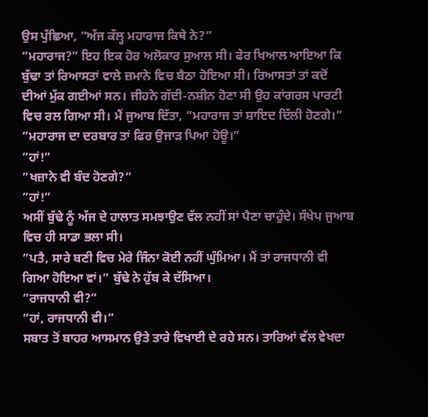ਉਸ ਪੁੱਛਿਆ, ”ਅੱਜ ਕੱਲ੍ਹ ਮਹਾਰਾਜ ਕਿਥੇ ਨੇ?”
”ਮਹਾਰਾਜ?” ਇਹ ਇਕ ਹੋਰ ਅਲੋਕਾਰ ਸੁਆਲ ਸੀ। ਫੇਰ ਖਿਆਲ ਆਇਆ ਕਿ ਬੁੱਢਾ ਤਾਂ ਰਿਆਸਤਾਂ ਵਾਲੇ ਜ਼ਮਾਨੇ ਵਿਚ ਬੈਠਾ ਹੋਇਆ ਸੀ। ਰਿਆਸਤਾਂ ਤਾਂ ਕਦੋਂ ਦੀਆਂ ਮੁੱਕ ਗਈਆਂ ਸਨ। ਜੀਹਨੇ ਗੱਦੀ-ਨਸ਼ੀਨ ਹੋਣਾ ਸੀ ਉਹ ਕਾਂਗਰਸ ਪਾਰਟੀ ਵਿਚ ਰਲ ਗਿਆ ਸੀ। ਮੈਂ ਜੁਆਬ ਦਿੱਤਾ, ”ਮਹਾਰਾਜ ਤਾਂ ਸ਼ਾਇਦ ਦਿੱਲੀ ਹੋਣਗੇ।”
”ਮਹਾਰਾਜ ਦਾ ਦਰਬਾਰ ਤਾਂ ਫਿਰ ਉਜਾੜ ਪਿਆ ਹੋਊ।”
”ਹਾਂ!”
”ਖਜ਼ਾਨੇ ਵੀ ਬੰਦ ਹੋਣਗੇ?”
”ਹਾਂ!”
ਅਸੀਂ ਬੁੱਢੇ ਨੂੰ ਅੱਜ ਦੇ ਹਾਲਾਤ ਸਮਝਾਉਣ ਵੱਲ ਨਹੀਂ ਸਾਂ ਪੈਣਾ ਚਾਹੁੰਦੇ। ਸੰਖੇਪ ਜੁਆਬ ਵਿਚ ਹੀ ਸਾਡਾ ਭਲਾ ਸੀ।
”ਪਤੈ, ਸਾਰੇ ਬਣੀ ਵਿਚ ਮੇਰੇ ਜਿੰਨਾ ਕੋਈ ਨਹੀਂ ਘੁੰਮਿਆ। ਮੈਂ ਤਾਂ ਰਾਜਧਾਨੀ ਵੀ ਗਿਆ ਹੋਇਆ ਵਾਂ।” ਬੁੱਢੇ ਨੇ ਹੁੱਬ ਕੇ ਦੱਸਿਆ।
”ਰਾਜਧਾਨੀ ਵੀ?”
”ਹਾਂ, ਰਾਜਧਾਨੀ ਵੀ।”
ਸਬਾਤ ਤੋਂ ਬਾਹਰ ਆਸਮਾਨ ਉਤੇ ਤਾਰੇ ਵਿਖਾਈ ਦੇ ਰਹੇ ਸਨ। ਤਾਰਿਆਂ ਵੱਲ ਵੇਖਦਾ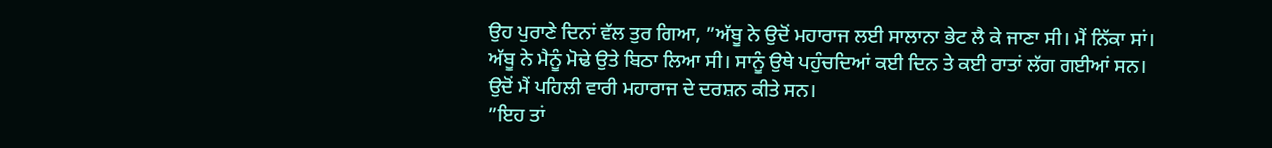ਉਹ ਪੁਰਾਣੇ ਦਿਨਾਂ ਵੱਲ ਤੁਰ ਗਿਆ, ”ਅੱਬੂ ਨੇ ਉਦੋਂ ਮਹਾਰਾਜ ਲਈ ਸਾਲਾਨਾ ਭੇਟ ਲੈ ਕੇ ਜਾਣਾ ਸੀ। ਮੈਂ ਨਿੱਕਾ ਸਾਂ। ਅੱਬੂ ਨੇ ਮੈਨੂੰ ਮੋਢੇ ਉਤੇ ਬਿਠਾ ਲਿਆ ਸੀ। ਸਾਨੂੰ ਉਥੇ ਪਹੁੰਚਦਿਆਂ ਕਈ ਦਿਨ ਤੇ ਕਈ ਰਾਤਾਂ ਲੱਗ ਗਈਆਂ ਸਨ। ਉਦੋਂ ਮੈਂ ਪਹਿਲੀ ਵਾਰੀ ਮਹਾਰਾਜ ਦੇ ਦਰਸ਼ਨ ਕੀਤੇ ਸਨ।
”ਇਹ ਤਾਂ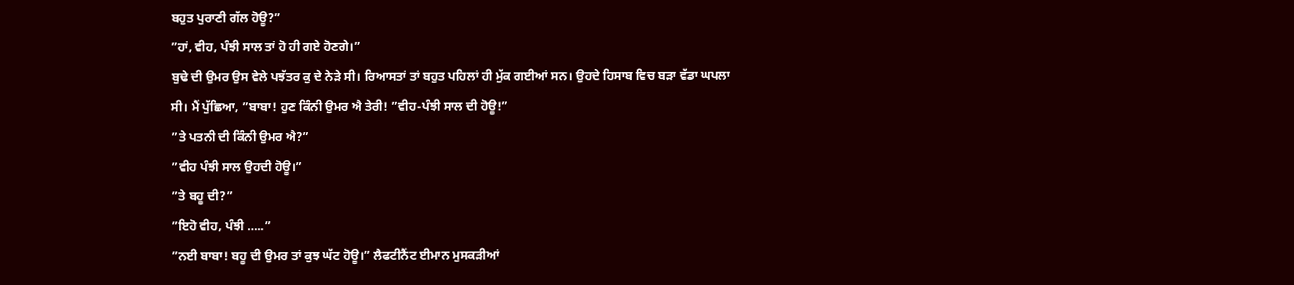ਬਹੁਤ ਪੁਰਾਣੀ ਗੱਲ ਹੋਊ?”
”ਹਾਂ, ਵੀਹ, ਪੰਝੀ ਸਾਲ ਤਾਂ ਹੋ ਹੀ ਗਏ ਹੋਣਗੇ।”
ਬੁਢੇ ਦੀ ਉਮਰ ਉਸ ਵੇਲੇ ਪਝੱਤਰ ਕੁ ਦੇ ਨੇੜੇ ਸੀ। ਰਿਆਸਤਾਂ ਤਾਂ ਬਹੁਤ ਪਹਿਲਾਂ ਹੀ ਮੁੱਕ ਗਈਆਂ ਸਨ। ਉਹਦੇ ਹਿਸਾਬ ਵਿਚ ਬੜਾ ਵੱਡਾ ਘਪਲਾ ਸੀ। ਮੈਂ ਪੁੱਛਿਆ, ”ਬਾਬਾ! ਹੁਣ ਕਿੰਨੀ ਉਮਰ ਐ ਤੇਰੀ! ”ਵੀਹ-ਪੰਝੀ ਸਾਲ ਦੀ ਹੋਊ!”
”ਤੇ ਪਤਨੀ ਦੀ ਕਿੰਨੀ ਉਮਰ ਐ?”
”ਵੀਹ ਪੰਝੀ ਸਾਲ ਉਹਦੀ ਹੋਊ।”
”ਤੇ ਬਹੂ ਦੀ?”
”ਇਹੋ ਵੀਹ, ਪੰਝੀ …..”
”ਨਈ ਬਾਬਾ! ਬਹੂ ਦੀ ਉਮਰ ਤਾਂ ਕੁਝ ਘੱਟ ਹੋਊ।” ਲੈਫਟੀਨੈਂਟ ਈਮਾਨ ਮੁਸਕੜੀਆਂ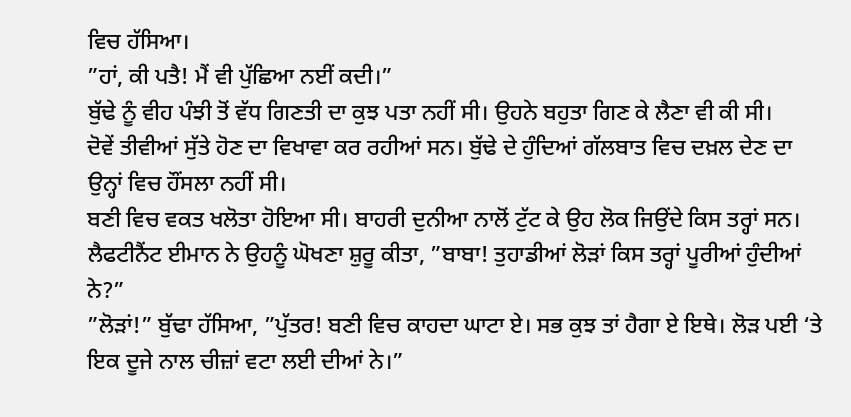ਵਿਚ ਹੱਸਿਆ।
”ਹਾਂ, ਕੀ ਪਤੈ! ਮੈਂ ਵੀ ਪੁੱਛਿਆ ਨਈਂ ਕਦੀ।”
ਬੁੱਢੇ ਨੂੰ ਵੀਹ ਪੰਝੀ ਤੋਂ ਵੱਧ ਗਿਣਤੀ ਦਾ ਕੁਝ ਪਤਾ ਨਹੀਂ ਸੀ। ਉਹਨੇ ਬਹੁਤਾ ਗਿਣ ਕੇ ਲੈਣਾ ਵੀ ਕੀ ਸੀ।
ਦੋਵੇਂ ਤੀਵੀਆਂ ਸੁੱਤੇ ਹੋਣ ਦਾ ਵਿਖਾਵਾ ਕਰ ਰਹੀਆਂ ਸਨ। ਬੁੱਢੇ ਦੇ ਹੁੰਦਿਆਂ ਗੱਲਬਾਤ ਵਿਚ ਦਖ਼ਲ ਦੇਣ ਦਾ ਉਨ੍ਹਾਂ ਵਿਚ ਹੌਂਸਲਾ ਨਹੀਂ ਸੀ।
ਬਣੀ ਵਿਚ ਵਕਤ ਖਲੋਤਾ ਹੋਇਆ ਸੀ। ਬਾਹਰੀ ਦੁਨੀਆ ਨਾਲੋਂ ਟੁੱਟ ਕੇ ਉਹ ਲੋਕ ਜਿਉਂਦੇ ਕਿਸ ਤਰ੍ਹਾਂ ਸਨ। ਲੈਫਟੀਨੈਂਟ ਈਮਾਨ ਨੇ ਉਹਨੂੰ ਘੋਖਣਾ ਸ਼ੁਰੂ ਕੀਤਾ, ”ਬਾਬਾ! ਤੁਹਾਡੀਆਂ ਲੋੜਾਂ ਕਿਸ ਤਰ੍ਹਾਂ ਪੂਰੀਆਂ ਹੁੰਦੀਆਂ ਨੇ?”
”ਲੋੜਾਂ!” ਬੁੱਢਾ ਹੱਸਿਆ, ”ਪੁੱਤਰ! ਬਣੀ ਵਿਚ ਕਾਹਦਾ ਘਾਟਾ ਏ। ਸਭ ਕੁਝ ਤਾਂ ਹੈਗਾ ਏ ਇਥੇ। ਲੋੜ ਪਈ ‘ਤੇ ਇਕ ਦੂਜੇ ਨਾਲ ਚੀਜ਼ਾਂ ਵਟਾ ਲਈ ਦੀਆਂ ਨੇ।”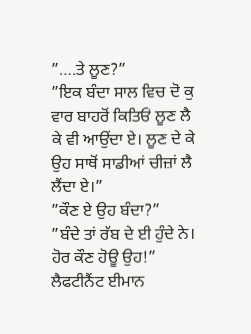”….ਤੇ ਲੂਣ?”
”ਇਕ ਬੰਦਾ ਸਾਲ ਵਿਚ ਦੋ ਕੁ ਵਾਰ ਬਾਹਰੋਂ ਕਿਤਿਓਂ ਲੂਣ ਲੈ ਕੇ ਵੀ ਆਉਂਦਾ ਏ। ਲੂਣ ਦੇ ਕੇ ਉਹ ਸਾਥੋਂ ਸਾਡੀਆਂ ਚੀਜ਼ਾਂ ਲੈ ਲੈਂਦਾ ਏ।”
”ਕੌਣ ਏ ਉਹ ਬੰਦਾ?”
”ਬੰਦੇ ਤਾਂ ਰੱਬ ਦੇ ਈ ਹੁੰਦੇ ਨੇ। ਹੋਰ ਕੌਣ ਹੋਊ ਉਹ!”
ਲੈਫਟੀਨੈਂਟ ਈਮਾਨ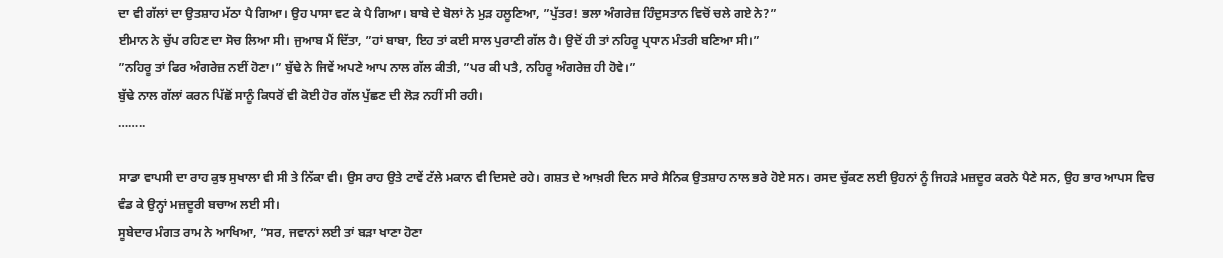ਦਾ ਵੀ ਗੱਲਾਂ ਦਾ ਉਤਸ਼ਾਹ ਮੱਠਾ ਪੈ ਗਿਆ। ਉਹ ਪਾਸਾ ਵਟ ਕੇ ਪੈ ਗਿਆ। ਬਾਬੇ ਦੇ ਬੋਲਾਂ ਨੇ ਮੁੜ ਹਲੂਣਿਆ, ”ਪੁੱਤਰ! ਭਲਾ ਅੰਗਰੇਜ਼ ਹਿੰਦੁਸਤਾਨ ਵਿਚੋਂ ਚਲੇ ਗਏ ਨੇ?”
ਈਮਾਨ ਨੇ ਚੁੱਪ ਰਹਿਣ ਦਾ ਸੋਚ ਲਿਆ ਸੀ। ਜੁਆਬ ਮੈਂ ਦਿੱਤਾ, ”ਹਾਂ ਬਾਬਾ, ਇਹ ਤਾਂ ਕਈ ਸਾਲ ਪੁਰਾਣੀ ਗੱਲ ਹੈ। ਉਦੋਂ ਹੀ ਤਾਂ ਨਹਿਰੂ ਪ੍ਰਧਾਨ ਮੰਤਰੀ ਬਣਿਆ ਸੀ।”
”ਨਹਿਰੂ ਤਾਂ ਫਿਰ ਅੰਗਰੇਜ਼ ਨਈਂ ਹੋਣਾ।” ਬੁੱਢੇ ਨੇ ਜਿਵੇਂ ਅਪਣੇ ਆਪ ਨਾਲ ਗੱਲ ਕੀਤੀ, ”ਪਰ ਕੀ ਪਤੈ, ਨਹਿਰੂ ਅੰਗਰੇਜ਼ ਹੀ ਹੋਵੇ।”
ਬੁੱਢੇ ਨਾਲ ਗੱਲਾਂ ਕਰਨ ਪਿੱਛੋਂ ਸਾਨੂੰ ਕਿਧਰੋਂ ਵੀ ਕੋਈ ਹੋਰ ਗੱਲ ਪੁੱਛਣ ਦੀ ਲੋੜ ਨਹੀਂ ਸੀ ਰਹੀ।
……..

ਸਾਡਾ ਵਾਪਸੀ ਦਾ ਰਾਹ ਕੁਝ ਸੁਖਾਲਾ ਵੀ ਸੀ ਤੇ ਨਿੱਕਾ ਵੀ। ਉਸ ਰਾਹ ਉਤੇ ਟਾਵੇਂ ਟੱਲੇ ਮਕਾਨ ਵੀ ਦਿਸਦੇ ਰਹੇ। ਗਸ਼ਤ ਦੇ ਆਖ਼ਰੀ ਦਿਨ ਸਾਰੇ ਸੈਨਿਕ ਉਤਸ਼ਾਹ ਨਾਲ ਭਰੇ ਹੋਏ ਸਨ। ਰਸਦ ਚੁੱਕਣ ਲਈ ਉਹਨਾਂ ਨੂੰ ਜਿਹੜੇ ਮਜ਼ਦੂਰ ਕਰਨੇ ਪੈਣੇ ਸਨ, ਉਹ ਭਾਰ ਆਪਸ ਵਿਚ ਵੰਡ ਕੇ ਉਨ੍ਹਾਂ ਮਜ਼ਦੂਰੀ ਬਚਾਅ ਲਈ ਸੀ।
ਸੂਬੇਦਾਰ ਮੰਗਤ ਰਾਮ ਨੇ ਆਖਿਆ, ”ਸਰ, ਜਵਾਨਾਂ ਲਈ ਤਾਂ ਬੜਾ ਖਾਣਾ ਹੋਣਾ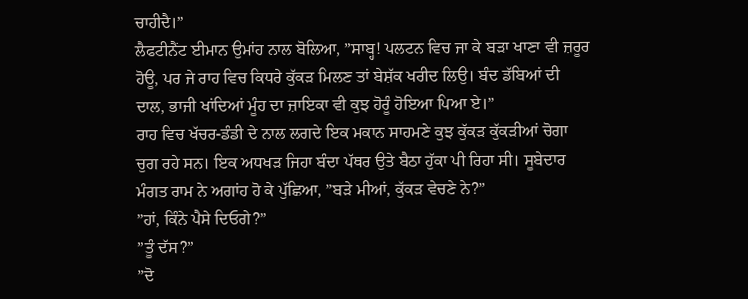ਚਾਹੀਦੈ।”
ਲੈਫਟੀਨੈਂਟ ਈਮਾਨ ਉਮਾਂਹ ਨਾਲ ਬੋਲਿਆ, ”ਸਾਬ੍ਹ! ਪਲਟਨ ਵਿਚ ਜਾ ਕੇ ਬੜਾ ਖਾਣਾ ਵੀ ਜ਼ਰੂਰ ਹੋਊ, ਪਰ ਜੇ ਰਾਹ ਵਿਚ ਕਿਧਰੇ ਕੁੱਕੜ ਮਿਲਣ ਤਾਂ ਬੇਸ਼ੱਕ ਖਰੀਦ ਲਿਉ। ਬੰਦ ਡੱਬਿਆਂ ਦੀ ਦਾਲ, ਭਾਜੀ ਖਾਂਦਿਆਂ ਮੂੰਹ ਦਾ ਜ਼ਾਇਕਾ ਵੀ ਕੁਝ ਹੋਰੂੰ ਹੋਇਆ ਪਿਆ ਏ।”
ਰਾਹ ਵਿਚ ਖੱਚਰ-ਡੰਡੀ ਦੇ ਨਾਲ ਲਗਦੇ ਇਕ ਮਕਾਨ ਸਾਹਮਣੇ ਕੁਝ ਕੁੱਕੜ ਕੁੱਕੜੀਆਂ ਚੋਗਾ ਚੁਗ ਰਹੇ ਸਨ। ਇਕ ਅਧਖੜ ਜਿਹਾ ਬੰਦਾ ਪੱਥਰ ਉਤੇ ਬੈਠਾ ਹੁੱਕਾ ਪੀ ਰਿਹਾ ਸੀ। ਸੂਬੇਦਾਰ ਮੰਗਤ ਰਾਮ ਨੇ ਅਗਾਂਹ ਹੋ ਕੇ ਪੁੱਛਿਆ, ”ਬੜੇ ਮੀਆਂ, ਕੁੱਕੜ ਵੇਚਣੇ ਨੇ?”
”ਹਾਂ, ਕਿੰਨੇ ਪੈਸੇ ਦਿਓਗੇ?”
”ਤੂੰ ਦੱਸ?”
”ਦੋ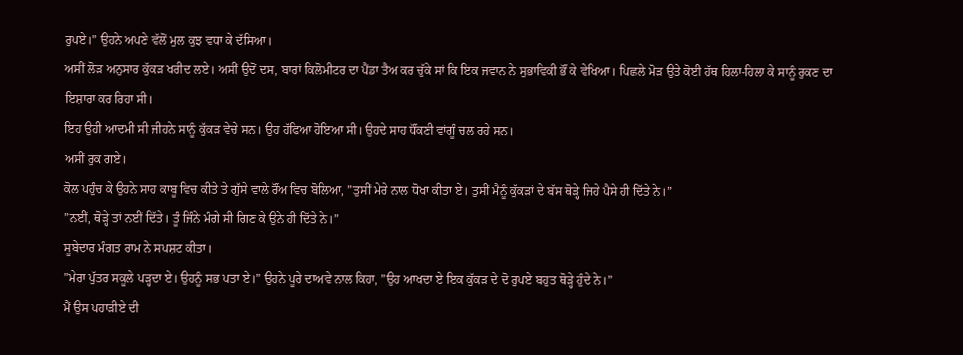ਰੁਪਏ।” ਉਹਨੇ ਅਪਣੇ ਵੱਲੋਂ ਮੁਲ ਕੁਝ ਵਧਾ ਕੇ ਦੱਸਿਆ।
ਅਸੀਂ ਲੋੜ ਅਨੁਸਾਰ ਕੁੱਕੜ ਖਰੀਦ ਲਏ। ਅਸੀਂ ਉਦੋਂ ਦਸ, ਬਾਰਾਂ ਕਿਲੋਮੀਟਰ ਦਾ ਪੈਂਡਾ ਤੈਅ ਕਰ ਚੁੱਕੇ ਸਾਂ ਕਿ ਇਕ ਜਵਾਨ ਨੇ ਸੁਭਾਵਿਕੀ ਭੌਂ ਕੇ ਵੇਖਿਆ। ਪਿਛਲੇ ਮੋੜ ਉਤੇ ਕੋਈ ਹੱਥ ਹਿਲਾ-ਹਿਲਾ ਕੇ ਸਾਨੂੰ ਰੁਕਣ ਦਾ ਇਸ਼ਾਰਾ ਕਰ ਰਿਹਾ ਸੀ।
ਇਹ ਉਹੀ ਆਦਮੀ ਸੀ ਜੀਹਨੇ ਸਾਨੂੰ ਕੁੱਕੜ ਵੇਚੇ ਸਨ। ਉਹ ਹੱਫਿਆ ਹੋਇਆ ਸੀ। ਉਹਦੇ ਸਾਹ ਧੌਂਕਣੀ ਵਾਂਗੂੰ ਚਲ ਰਹੇ ਸਨ।
ਅਸੀਂ ਰੁਕ ਗਏ।
ਕੋਲ ਪਹੁੰਚ ਕੇ ਉਹਨੇ ਸਾਹ ਕਾਬੂ ਵਿਚ ਕੀਤੇ ਤੇ ਗੁੱਸੇ ਵਾਲੇ ਰੌਂਅ ਵਿਚ ਬੋਲਿਆ, ”ਤੁਸੀਂ ਮੇਰੇ ਨਾਲ ਧੋਖਾ ਕੀਤਾ ਏ। ਤੁਸੀਂ ਮੈਨੂੰ ਕੁੱਕੜਾਂ ਦੇ ਬੱਸ ਥੋੜ੍ਹੇ ਜਿਹੇ ਪੈਸੇ ਹੀ ਦਿੱਤੇ ਨੇ।”
”ਨਈਂ, ਥੋੜ੍ਹੇ ਤਾਂ ਨਈਂ ਦਿੱਤੇ। ਤੂੰ ਜਿੰਨੇ ਮੰਗੇ ਸੀ ਗਿਣ ਕੇ ਉਨੇ ਹੀ ਦਿੱਤੇ ਨੇ।”
ਸੂਬੇਦਾਰ ਮੰਗਤ ਰਾਮ ਨੇ ਸਪਸ਼ਟ ਕੀਤਾ।
”ਮੇਰਾ ਪੁੱਤਰ ਸਕੂਲੇ ਪੜ੍ਹਦਾ ਏ। ਉਹਨੂੰ ਸਭ ਪਤਾ ਏ।” ਉਹਨੇ ਪੂਰੇ ਦਾਅਵੇ ਨਾਲ ਕਿਹਾ, ”ਉਹ ਆਖਦਾ ਏ ਇਕ ਕੁੱਕੜ ਦੇ ਦੋ ਰੁਪਏ ਬਹੁਤ ਥੋੜ੍ਹੇ ਹੁੰਦੇ ਨੇ।”
ਮੈਂ ਉਸ ਪਹਾੜੀਏ ਦੀ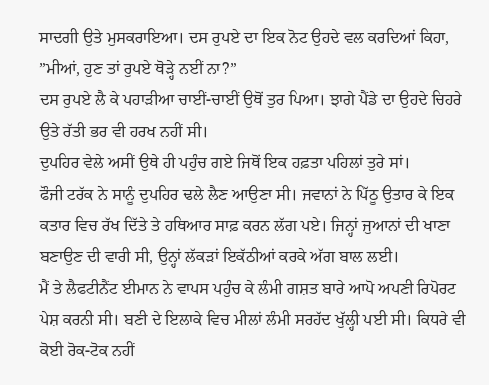ਸਾਦਗੀ ਉਤੇ ਮੁਸਕਰਾਇਆ। ਦਸ ਰੁਪਏ ਦਾ ਇਕ ਨੋਟ ਉਹਦੇ ਵਲ ਕਰਦਿਆਂ ਕਿਹਾ, ”ਮੀਆਂ, ਹੁਣ ਤਾਂ ਰੁਪਏ ਥੋੜ੍ਹੇ ਨਈਂ ਨਾ?”
ਦਸ ਰੁਪਏ ਲੈ ਕੇ ਪਹਾੜੀਆ ਚਾਈਂ-ਚਾਈਂ ਉਥੋਂ ਤੁਰ ਪਿਆ। ਝਾਗੇ ਪੈਂਡੇ ਦਾ ਉਹਦੇ ਚਿਹਰੇ ਉਤੇ ਰੱਤੀ ਭਰ ਵੀ ਹਰਖ ਨਹੀਂ ਸੀ।
ਦੁਪਹਿਰ ਵੇਲੇ ਅਸੀਂ ਉਥੇ ਹੀ ਪਹੁੰਚ ਗਏ ਜਿਥੋਂ ਇਕ ਹਫ਼ਤਾ ਪਹਿਲਾਂ ਤੁਰੇ ਸਾਂ।
ਫੌਜੀ ਟਰੱਕ ਨੇ ਸਾਨੂੰ ਦੁਪਹਿਰ ਢਲੇ ਲੈਣ ਆਉਣਾ ਸੀ। ਜਵਾਨਾਂ ਨੇ ਪਿੱਠੂ ਉਤਾਰ ਕੇ ਇਕ ਕਤਾਰ ਵਿਚ ਰੱਖ ਦਿੱਤੇ ਤੇ ਹਥਿਆਰ ਸਾਫ਼ ਕਰਨ ਲੱਗ ਪਏ। ਜਿਨ੍ਹਾਂ ਜੁਆਨਾਂ ਦੀ ਖਾਣਾ ਬਣਾਉਣ ਦੀ ਵਾਰੀ ਸੀ, ਉਨ੍ਹਾਂ ਲੱਕੜਾਂ ਇਕੱਠੀਆਂ ਕਰਕੇ ਅੱਗ ਬਾਲ ਲਈ।
ਮੈਂ ਤੇ ਲੈਫਟੀਨੈਂਟ ਈਮਾਨ ਨੇ ਵਾਪਸ ਪਹੁੰਚ ਕੇ ਲੰਮੀ ਗਸ਼ਤ ਬਾਰੇ ਆਪੋ ਅਪਣੀ ਰਿਪੋਰਟ ਪੇਸ਼ ਕਰਨੀ ਸੀ। ਬਣੀ ਦੇ ਇਲਾਕੇ ਵਿਚ ਮੀਲਾਂ ਲੰਮੀ ਸਰਹੱਦ ਖੁੱਲ੍ਹੀ ਪਈ ਸੀ। ਕਿਧਰੇ ਵੀ ਕੋਈ ਰੋਕ-ਟੋਕ ਨਹੀਂ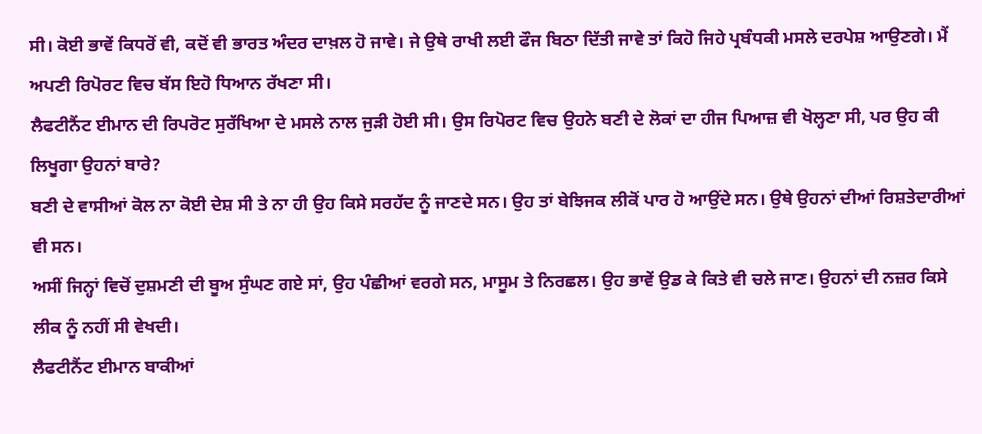ਸੀ। ਕੋਈ ਭਾਵੇਂ ਕਿਧਰੋਂ ਵੀ, ਕਦੋਂ ਵੀ ਭਾਰਤ ਅੰਦਰ ਦਾਖ਼ਲ ਹੋ ਜਾਵੇ। ਜੇ ਉਥੇ ਰਾਖੀ ਲਈ ਫੌਜ ਬਿਠਾ ਦਿੱਤੀ ਜਾਵੇ ਤਾਂ ਕਿਹੋ ਜਿਹੇ ਪ੍ਰਬੰਧਕੀ ਮਸਲੇ ਦਰਪੇਸ਼ ਆਉਣਗੇ। ਮੈਂ ਅਪਣੀ ਰਿਪੋਰਟ ਵਿਚ ਬੱਸ ਇਹੋ ਧਿਆਨ ਰੱਖਣਾ ਸੀ।
ਲੈਫਟੀਨੈਂਟ ਈਮਾਨ ਦੀ ਰਿਪਰੋਟ ਸੁਰੱਖਿਆ ਦੇ ਮਸਲੇ ਨਾਲ ਜੁੜੀ ਹੋਈ ਸੀ। ਉਸ ਰਿਪੋਰਟ ਵਿਚ ਉਹਨੇ ਬਣੀ ਦੇ ਲੋਕਾਂ ਦਾ ਹੀਜ ਪਿਆਜ਼ ਵੀ ਖੋਲ੍ਹਣਾ ਸੀ, ਪਰ ਉਹ ਕੀ ਲਿਖੂਗਾ ਉਹਨਾਂ ਬਾਰੇ?
ਬਣੀ ਦੇ ਵਾਸੀਆਂ ਕੋਲ ਨਾ ਕੋਈ ਦੇਸ਼ ਸੀ ਤੇ ਨਾ ਹੀ ਉਹ ਕਿਸੇ ਸਰਹੱਦ ਨੂੰ ਜਾਣਦੇ ਸਨ। ਉਹ ਤਾਂ ਬੇਝਿਜਕ ਲੀਕੋਂ ਪਾਰ ਹੋ ਆਉਂਦੇ ਸਨ। ਉਥੇ ਉਹਨਾਂ ਦੀਆਂ ਰਿਸ਼ਤੇਦਾਰੀਆਂ ਵੀ ਸਨ।
ਅਸੀਂ ਜਿਨ੍ਹਾਂ ਵਿਚੋਂ ਦੁਸ਼ਮਣੀ ਦੀ ਬੂਅ ਸੁੰਘਣ ਗਏ ਸਾਂ, ਉਹ ਪੰਛੀਆਂ ਵਰਗੇ ਸਨ, ਮਾਸੂਮ ਤੇ ਨਿਰਛਲ। ਉਹ ਭਾਵੇਂ ਉਡ ਕੇ ਕਿਤੇ ਵੀ ਚਲੇ ਜਾਣ। ਉਹਨਾਂ ਦੀ ਨਜ਼ਰ ਕਿਸੇ ਲੀਕ ਨੂੰ ਨਹੀਂ ਸੀ ਵੇਖਦੀ।
ਲੈਫਟੀਨੈਂਟ ਈਮਾਨ ਬਾਕੀਆਂ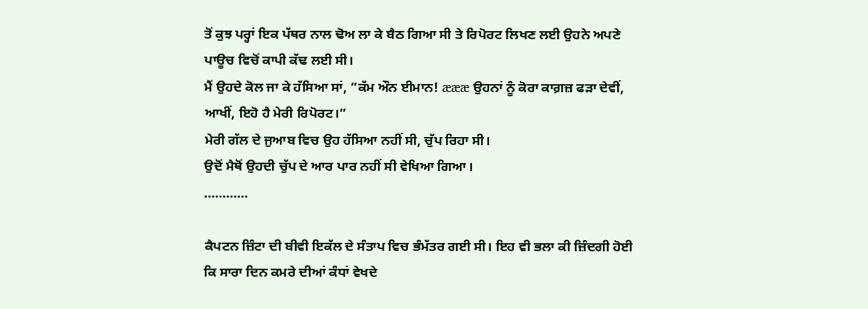ਤੋਂ ਕੁਝ ਪਰ੍ਹਾਂ ਇਕ ਪੱਥਰ ਨਾਲ ਢੋਅ ਲਾ ਕੇ ਬੈਠ ਗਿਆ ਸੀ ਤੇ ਰਿਪੋਰਟ ਲਿਖਣ ਲਈ ਉਹਨੇ ਅਪਣੇ ਪਾਊਚ ਵਿਚੋਂ ਕਾਪੀ ਕੱਢ ਲਈ ਸੀ।
ਮੈਂ ਉਹਦੇ ਕੋਲ ਜਾ ਕੇ ਹੱਸਿਆ ਸਾਂ, ”ਕੱਮ ਔਨ ਈਮਾਨ! æææ ਉਹਨਾਂ ਨੂੰ ਕੋਰਾ ਕਾਗ਼ਜ਼ ਫੜਾ ਦੇਵੀਂ, ਆਖੀਂ, ਇਹੋ ਹੈ ਮੇਰੀ ਰਿਪੋਰਟ।”
ਮੇਰੀ ਗੱਲ ਦੇ ਜੁਆਬ ਵਿਚ ਉਹ ਹੱਸਿਆ ਨਹੀਂ ਸੀ, ਚੁੱਪ ਰਿਹਾ ਸੀ।
ਉਦੋਂ ਮੈਥੋਂ ਉਹਦੀ ਚੁੱਪ ਦੇ ਆਰ ਪਾਰ ਨਹੀਂ ਸੀ ਵੇਖਿਆ ਗਿਆ।
…………

ਕੈਪਟਨ ਜ਼ਿੰਟਾ ਦੀ ਬੀਵੀ ਇਕੱਲ ਦੇ ਸੰਤਾਪ ਵਿਚ ਭੰਮੱਤਰ ਗਈ ਸੀ। ਇਹ ਵੀ ਭਲਾ ਕੀ ਜ਼ਿੰਦਗੀ ਹੋਈ ਕਿ ਸਾਰਾ ਦਿਨ ਕਮਰੇ ਦੀਆਂ ਕੰਧਾਂ ਵੇਖਦੇ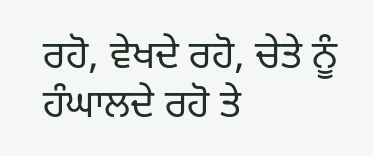ਰਹੋ, ਵੇਖਦੇ ਰਹੋ, ਚੇਤੇ ਨੂੰ ਹੰਘਾਲਦੇ ਰਹੋ ਤੇ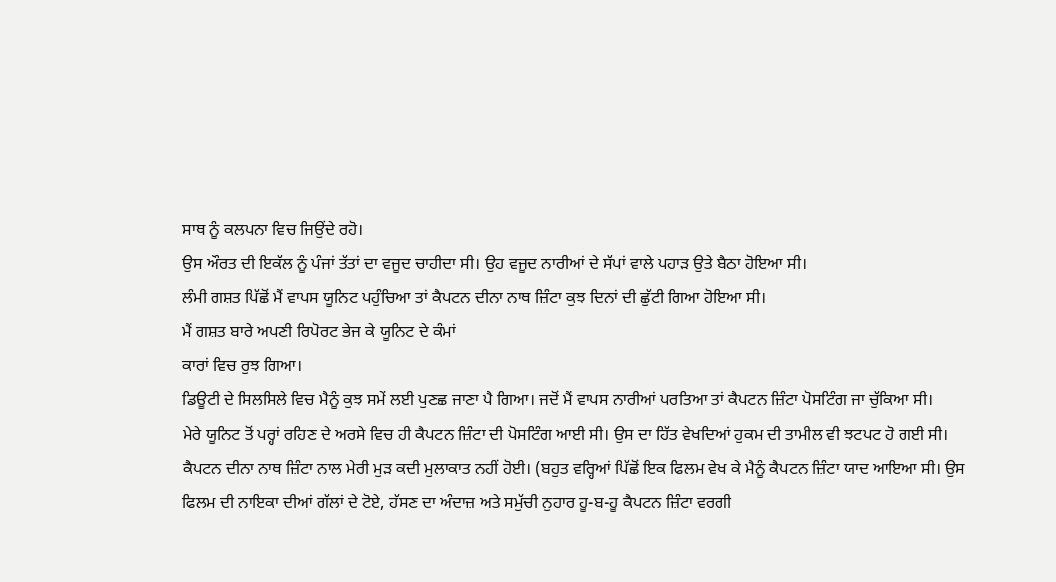ਸਾਥ ਨੂੰ ਕਲਪਨਾ ਵਿਚ ਜਿਉਂਦੇ ਰਹੋ।
ਉਸ ਔਰਤ ਦੀ ਇਕੱਲ ਨੂੰ ਪੰਜਾਂ ਤੱਤਾਂ ਦਾ ਵਜੂਦ ਚਾਹੀਦਾ ਸੀ। ਉਹ ਵਜੂਦ ਨਾਰੀਆਂ ਦੇ ਸੱਪਾਂ ਵਾਲੇ ਪਹਾੜ ਉਤੇ ਬੈਠਾ ਹੋਇਆ ਸੀ।
ਲੰਮੀ ਗਸ਼ਤ ਪਿੱਛੋਂ ਮੈਂ ਵਾਪਸ ਯੂਨਿਟ ਪਹੁੰਚਿਆ ਤਾਂ ਕੈਪਟਨ ਦੀਨਾ ਨਾਥ ਜ਼ਿੰਟਾ ਕੁਝ ਦਿਨਾਂ ਦੀ ਛੁੱਟੀ ਗਿਆ ਹੋਇਆ ਸੀ।
ਮੈਂ ਗਸ਼ਤ ਬਾਰੇ ਅਪਣੀ ਰਿਪੋਰਟ ਭੇਜ ਕੇ ਯੂਨਿਟ ਦੇ ਕੰਮਾਂ
ਕਾਰਾਂ ਵਿਚ ਰੁਝ ਗਿਆ।
ਡਿਊਟੀ ਦੇ ਸਿਲਸਿਲੇ ਵਿਚ ਮੈਨੂੰ ਕੁਝ ਸਮੇਂ ਲਈ ਪੁਣਛ ਜਾਣਾ ਪੈ ਗਿਆ। ਜਦੋਂ ਮੈਂ ਵਾਪਸ ਨਾਰੀਆਂ ਪਰਤਿਆ ਤਾਂ ਕੈਪਟਨ ਜ਼ਿੰਟਾ ਪੋਸਟਿੰਗ ਜਾ ਚੁੱਕਿਆ ਸੀ।
ਮੇਰੇ ਯੂਨਿਟ ਤੋਂ ਪਰ੍ਹਾਂ ਰਹਿਣ ਦੇ ਅਰਸੇ ਵਿਚ ਹੀ ਕੈਪਟਨ ਜ਼ਿੰਟਾ ਦੀ ਪੋਸਟਿੰਗ ਆਈ ਸੀ। ਉਸ ਦਾ ਹਿੱਤ ਵੇਖਦਿਆਂ ਹੁਕਮ ਦੀ ਤਾਮੀਲ ਵੀ ਝਟਪਟ ਹੋ ਗਈ ਸੀ।
ਕੈਪਟਨ ਦੀਨਾ ਨਾਥ ਜ਼ਿੰਟਾ ਨਾਲ ਮੇਰੀ ਮੁੜ ਕਦੀ ਮੁਲਾਕਾਤ ਨਹੀਂ ਹੋਈ। (ਬਹੁਤ ਵਰ੍ਹਿਆਂ ਪਿੱਛੋਂ ਇਕ ਫਿਲਮ ਵੇਖ ਕੇ ਮੈਨੂੰ ਕੈਪਟਨ ਜ਼ਿੰਟਾ ਯਾਦ ਆਇਆ ਸੀ। ਉਸ ਫਿਲਮ ਦੀ ਨਾਇਕਾ ਦੀਆਂ ਗੱਲਾਂ ਦੇ ਟੋਏ, ਹੱਸਣ ਦਾ ਅੰਦਾਜ਼ ਅਤੇ ਸਮੁੱਚੀ ਨੁਹਾਰ ਹੂ-ਬ-ਹੂ ਕੈਪਟਨ ਜ਼ਿੰਟਾ ਵਰਗੀ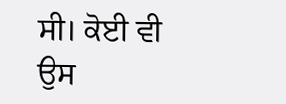ਸੀ। ਕੋਈ ਵੀ ਉਸ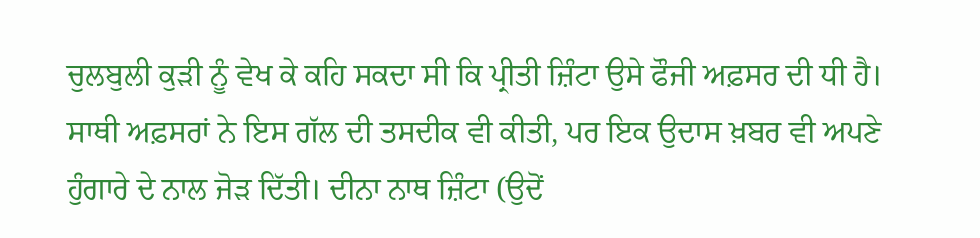ਚੁਲਬੁਲੀ ਕੁੜੀ ਨੂੰ ਵੇਖ ਕੇ ਕਹਿ ਸਕਦਾ ਸੀ ਕਿ ਪ੍ਰੀਤੀ ਜ਼ਿੰਟਾ ਉਸੇ ਫੌਜੀ ਅਫ਼ਸਰ ਦੀ ਧੀ ਹੈ। ਸਾਥੀ ਅਫ਼ਸਰਾਂ ਨੇ ਇਸ ਗੱਲ ਦੀ ਤਸਦੀਕ ਵੀ ਕੀਤੀ, ਪਰ ਇਕ ਉਦਾਸ ਖ਼ਬਰ ਵੀ ਅਪਣੇ ਹੁੰਗਾਰੇ ਦੇ ਨਾਲ ਜੋੜ ਦਿੱਤੀ। ਦੀਨਾ ਨਾਥ ਜ਼ਿੰਟਾ (ਉਦੋਂ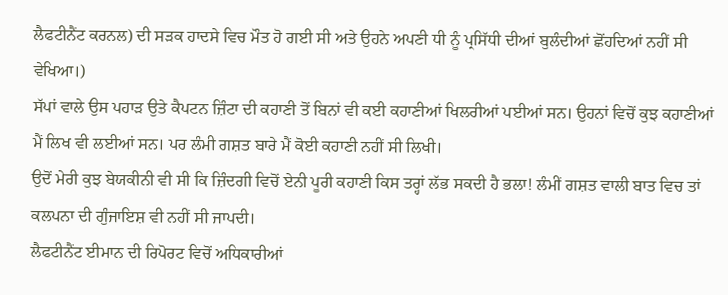ਲੈਫਟੀਨੈਂਟ ਕਰਨਲ) ਦੀ ਸੜਕ ਹਾਦਸੇ ਵਿਚ ਮੌਤ ਹੋ ਗਈ ਸੀ ਅਤੇ ਉਹਨੇ ਅਪਣੀ ਧੀ ਨੂੰ ਪ੍ਰਸਿੱਧੀ ਦੀਆਂ ਬੁਲੰਦੀਆਂ ਛੋਂਹਦਿਆਂ ਨਹੀਂ ਸੀ ਵੇਖਿਆ।)
ਸੱਪਾਂ ਵਾਲੇ ਉਸ ਪਹਾੜ ਉਤੇ ਕੈਪਟਨ ਜ਼ਿੰਟਾ ਦੀ ਕਹਾਣੀ ਤੋਂ ਬਿਨਾਂ ਵੀ ਕਈ ਕਹਾਣੀਆਂ ਖਿਲਰੀਆਂ ਪਈਆਂ ਸਨ। ਉਹਨਾਂ ਵਿਚੋਂ ਕੁਝ ਕਹਾਣੀਆਂ ਮੈਂ ਲਿਖ ਵੀ ਲਈਆਂ ਸਨ। ਪਰ ਲੰਮੀ ਗਸ਼ਤ ਬਾਰੇ ਮੈਂ ਕੋਈ ਕਹਾਣੀ ਨਹੀਂ ਸੀ ਲਿਖੀ।
ਉਦੋਂ ਮੇਰੀ ਕੁਝ ਬੇਯਕੀਨੀ ਵੀ ਸੀ ਕਿ ਜ਼ਿੰਦਗੀ ਵਿਚੋਂ ਏਨੀ ਪੂਰੀ ਕਹਾਣੀ ਕਿਸ ਤਰ੍ਹਾਂ ਲੱਭ ਸਕਦੀ ਹੈ ਭਲਾ! ਲੰਮੀਂ ਗਸ਼ਤ ਵਾਲੀ ਬਾਤ ਵਿਚ ਤਾਂ ਕਲਪਨਾ ਦੀ ਗੁੰਜਾਇਸ਼ ਵੀ ਨਹੀਂ ਸੀ ਜਾਪਦੀ।
ਲੈਫਟੀਨੈਂਟ ਈਮਾਨ ਦੀ ਰਿਪੋਰਟ ਵਿਚੋਂ ਅਧਿਕਾਰੀਆਂ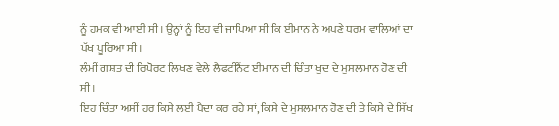ਨੂੰ ਹਮਕ ਵੀ ਆਈ ਸੀ। ਉਨ੍ਹਾਂ ਨੂੰ ਇਹ ਵੀ ਜਾਪਿਆ ਸੀ ਕਿ ਈਮਾਨ ਨੇ ਅਪਣੇ ਧਰਮ ਵਾਲਿਆਂ ਦਾ ਪੱਖ ਪੂਰਿਆ ਸੀ।
ਲੰਮੀਂ ਗਸ਼ਤ ਦੀ ਰਿਪੋਰਟ ਲਿਖਣ ਵੇਲੇ ਲੈਫਟੀਨੈਂਟ ਈਮਾਨ ਦੀ ਚਿੰਤਾ ਖੁਦ ਦੇ ਮੁਸਲਮਾਨ ਹੋਣ ਦੀ ਸੀ।
ਇਹ ਚਿੰਤਾ ਅਸੀਂ ਹਰ ਕਿਸੇ ਲਈ ਪੈਦਾ ਕਰ ਰਹੇ ਸਾਂ, ਕਿਸੇ ਦੇ ਮੁਸਲਮਾਨ ਹੋਣ ਦੀ ਤੇ ਕਿਸੇ ਦੇ ਸਿੱਖ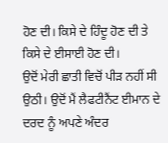ਹੋਣ ਦੀ। ਕਿਸੇ ਦੇ ਹਿੰਦੂ ਹੋਣ ਦੀ ਤੇ ਕਿਸੇ ਦੇ ਈਸਾਈ ਹੋਣ ਦੀ।
ਉਦੋਂ ਮੇਰੀ ਛਾਤੀ ਵਿਚੋਂ ਪੀੜ ਨਹੀਂ ਸੀ ਉਠੀ। ਉਦੋਂ ਮੈਂ ਲੈਫਟੀਨੈਂਟ ਈਮਾਨ ਦੇ ਦਰਦ ਨੂੰ ਅਪਣੇ ਅੰਦਰ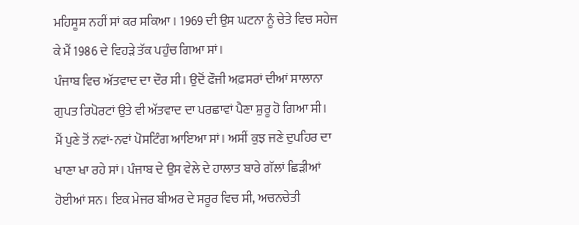ਮਹਿਸੂਸ ਨਹੀਂ ਸਾਂ ਕਰ ਸਕਿਆ। 1969 ਦੀ ਉਸ ਘਟਨਾ ਨੂੰ ਚੇਤੇ ਵਿਚ ਸਹੇਜ ਕੇ ਮੈਂ 1986 ਦੇ ਵਿਹੜੇ ਤੱਕ ਪਹੁੰਚ ਗਿਆ ਸਾਂ।
ਪੰਜਾਬ ਵਿਚ ਅੱਤਵਾਦ ਦਾ ਦੌਰ ਸੀ। ਉਦੋਂ ਫੌਜੀ ਅਫ਼ਸਰਾਂ ਦੀਆਂ ਸਾਲਾਨਾ ਗੁਪਤ ਰਿਪੋਰਟਾਂ ਉਤੇ ਵੀ ਅੱਤਵਾਦ ਦਾ ਪਰਛਾਵਾਂ ਪੈਣਾ ਸ਼ੁਰੂ ਹੋ ਗਿਆ ਸੀ।
ਮੈਂ ਪੁਣੇ ਤੋਂ ਨਵਾਂ-ਨਵਾਂ ਪੋਸਟਿੰਗ ਆਇਆ ਸਾਂ। ਅਸੀਂ ਕੁਝ ਜਣੇ ਦੁਪਹਿਰ ਦਾ ਖਾਣਾ ਖਾ ਰਹੇ ਸਾਂ। ਪੰਜਾਬ ਦੇ ਉਸ ਵੇਲੇ ਦੇ ਹਾਲਾਤ ਬਾਰੇ ਗੱਲਾਂ ਛਿੜੀਆਂ ਹੋਈਆਂ ਸਨ। ਇਕ ਮੇਜਰ ਬੀਅਰ ਦੇ ਸਰੂਰ ਵਿਚ ਸੀ, ਅਚਨਚੇਤੀ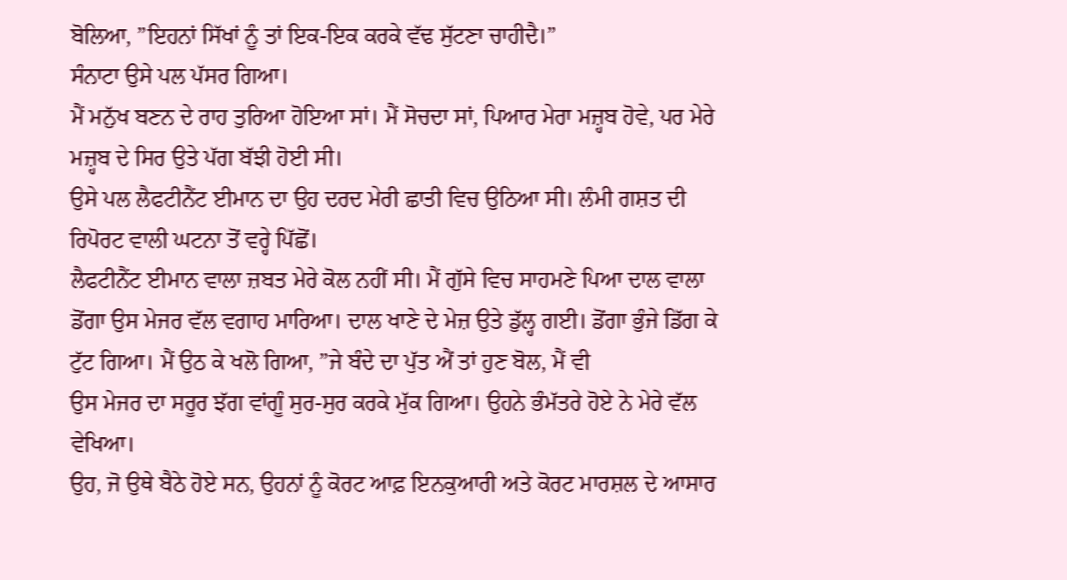ਬੋਲਿਆ, ”ਇਹਨਾਂ ਸਿੱਖਾਂ ਨੂੰ ਤਾਂ ਇਕ-ਇਕ ਕਰਕੇ ਵੱਢ ਸੁੱਟਣਾ ਚਾਹੀਦੈ।”
ਸੰਨਾਟਾ ਉਸੇ ਪਲ ਪੱਸਰ ਗਿਆ।
ਮੈਂ ਮਨੁੱਖ ਬਣਨ ਦੇ ਰਾਹ ਤੁਰਿਆ ਹੋਇਆ ਸਾਂ। ਮੈਂ ਸੋਚਦਾ ਸਾਂ, ਪਿਆਰ ਮੇਰਾ ਮਜ਼੍ਹਬ ਹੋਵੇ, ਪਰ ਮੇਰੇ ਮਜ਼੍ਹਬ ਦੇ ਸਿਰ ਉਤੇ ਪੱਗ ਬੱਝੀ ਹੋਈ ਸੀ।
ਉਸੇ ਪਲ ਲੈਫਟੀਨੈਂਟ ਈਮਾਨ ਦਾ ਉਹ ਦਰਦ ਮੇਰੀ ਛਾਤੀ ਵਿਚ ਉਠਿਆ ਸੀ। ਲੰਮੀ ਗਸ਼ਤ ਦੀ ਰਿਪੋਰਟ ਵਾਲੀ ਘਟਨਾ ਤੋਂ ਵਰ੍ਹੇ ਪਿੱਛੋਂ।
ਲੈਫਟੀਨੈਂਟ ਈਮਾਨ ਵਾਲਾ ਜ਼ਬਤ ਮੇਰੇ ਕੋਲ ਨਹੀਂ ਸੀ। ਮੈਂ ਗੁੱਸੇ ਵਿਚ ਸਾਹਮਣੇ ਪਿਆ ਦਾਲ ਵਾਲਾ ਡੋਂਗਾ ਉਸ ਮੇਜਰ ਵੱਲ ਵਗਾਹ ਮਾਰਿਆ। ਦਾਲ ਖਾਣੇ ਦੇ ਮੇਜ਼ ਉਤੇ ਡੁੱਲ੍ਹ ਗਈ। ਡੋਂਗਾ ਭੁੰਜੇ ਡਿੱਗ ਕੇ ਟੁੱਟ ਗਿਆ। ਮੈਂ ਉਠ ਕੇ ਖਲੋ ਗਿਆ, ”ਜੇ ਬੰਦੇ ਦਾ ਪੁੱਤ ਐਂ ਤਾਂ ਹੁਣ ਬੋਲ, ਮੈਂ ਵੀ
ਉਸ ਮੇਜਰ ਦਾ ਸਰੂਰ ਝੱਗ ਵਾਂਗੂੰ ਸੁਰ-ਸੁਰ ਕਰਕੇ ਮੁੱਕ ਗਿਆ। ਉਹਨੇ ਭੰਮੱਤਰੇ ਹੋਏ ਨੇ ਮੇਰੇ ਵੱਲ ਵੇਖਿਆ।
ਉਹ, ਜੋ ਉਥੇ ਬੈਠੇ ਹੋਏ ਸਨ, ਉਹਨਾਂ ਨੂੰ ਕੋਰਟ ਆਫ਼ ਇਨਕੁਆਰੀ ਅਤੇ ਕੋਰਟ ਮਾਰਸ਼ਲ ਦੇ ਆਸਾਰ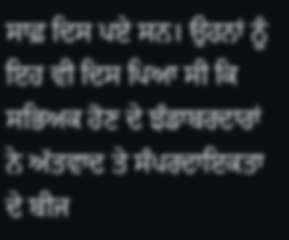ਸਾਫ਼ ਦਿਸ ਪਏ ਸਨ। ਉਹਨਾਂ ਨੂੰ ਇਹ ਵੀ ਦਿਸ ਪਿਆ ਸੀ ਕਿ ਸਭਿਅਕ ਹੋਣ ਦੇ ਝੰਡਾਬਰਦਾਰਾਂ ਨੇ ਅੱਤਵਾਦ ਤੇ ਸੰਪਰਦਾਇਕਤਾ ਦੇ ਬੀਜ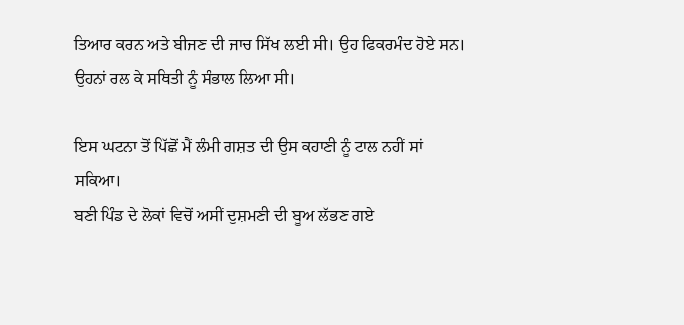ਤਿਆਰ ਕਰਨ ਅਤੇ ਬੀਜਣ ਦੀ ਜਾਚ ਸਿੱਖ ਲਈ ਸੀ। ਉਹ ਫਿਕਰਮੰਦ ਹੋਏ ਸਨ। ਉਹਨਾਂ ਰਲ ਕੇ ਸਥਿਤੀ ਨੂੰ ਸੰਭਾਲ ਲਿਆ ਸੀ।

ਇਸ ਘਟਨਾ ਤੋਂ ਪਿੱਛੋਂ ਮੈਂ ਲੰਮੀ ਗਸ਼ਤ ਦੀ ਉਸ ਕਹਾਣੀ ਨੂੰ ਟਾਲ ਨਹੀਂ ਸਾਂ ਸਕਿਆ।
ਬਣੀ ਪਿੰਡ ਦੇ ਲੋਕਾਂ ਵਿਚੋਂ ਅਸੀਂ ਦੁਸ਼ਮਣੀ ਦੀ ਬੂਅ ਲੱਭਣ ਗਏ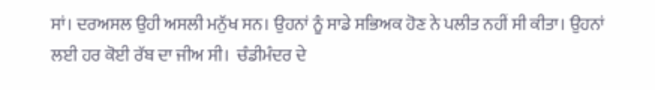ਸਾਂ। ਦਰਅਸਲ ਉਹੀ ਅਸਲੀ ਮਨੁੱਖ ਸਨ। ਉਹਨਾਂ ਨੂੰ ਸਾਡੇ ਸਭਿਅਕ ਹੋਣ ਨੇ ਪਲੀਤ ਨਹੀਂ ਸੀ ਕੀਤਾ। ਉਹਨਾਂ ਲਈ ਹਰ ਕੋਈ ਰੱਬ ਦਾ ਜੀਅ ਸੀ।  ਚੰਡੀਮੰਦਰ ਦੇ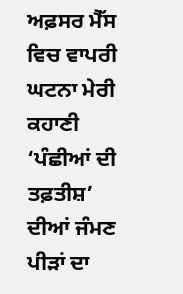ਅਫ਼ਸਰ ਮੈੱਸ ਵਿਚ ਵਾਪਰੀ ਘਟਨਾ ਮੇਰੀ ਕਹਾਣੀ ‘ਪੰਛੀਆਂ ਦੀ ਤਫ਼ਤੀਸ਼’ ਦੀਆਂ ਜੰਮਣ ਪੀੜਾਂ ਦਾ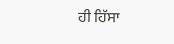ਹੀ ਹਿੱਸਾ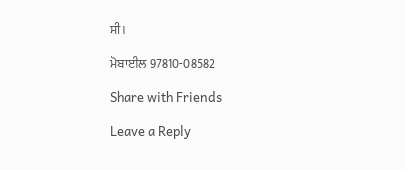ਸੀ।

ਮੋਬਾਈਲ 97810-08582

Share with Friends

Leave a Reply